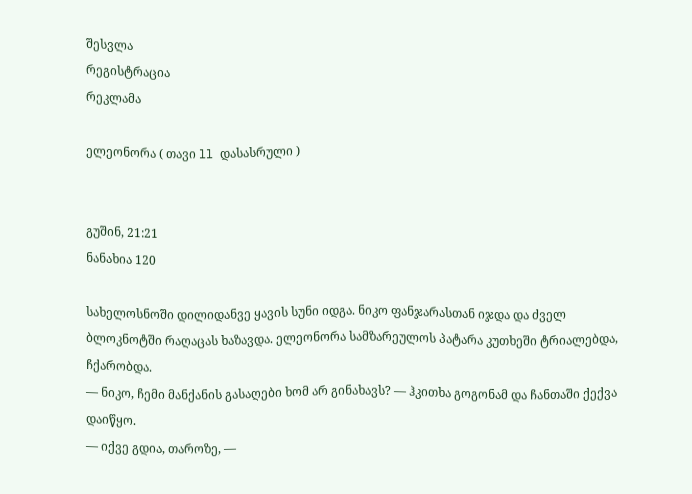შესვლა
რეგისტრაცია
რეკლამა

ელეონორა ( თავი ll დასასრული )


გუშინ, 21:21
ნანახია 120

სახელოსნოში დილიდანვე ყავის სუნი იდგა. ნიკო ფანჯარასთან იჯდა და ძველ ბლოკნოტში რაღაცას ხაზავდა. ელეონორა სამზარეულოს პატარა კუთხეში ტრიალებდა, ჩქარობდა.
— ნიკო, ჩემი მანქანის გასაღები ხომ არ გინახავს? — ჰკითხა გოგონამ და ჩანთაში ქექვა დაიწყო.
— იქვე გდია, თაროზე, —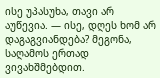ისე უპასუხა, თავი არ აუწევია. — ისე, დღეს ხომ არ დაგაგვიანდება? მეგონა, საღამოს ერთად ვივახშმებდით.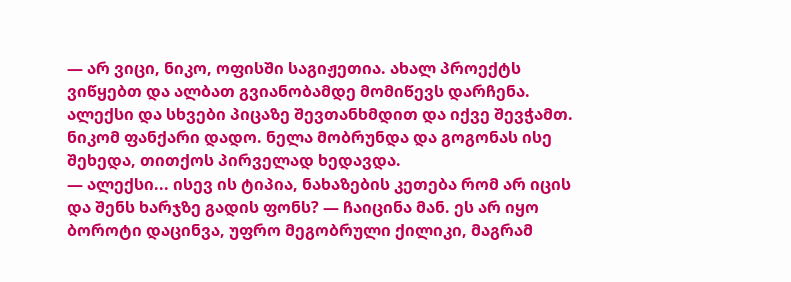— არ ვიცი, ნიკო, ოფისში საგიჟეთია. ახალ პროექტს ვიწყებთ და ალბათ გვიანობამდე მომიწევს დარჩენა. ალექსი და სხვები პიცაზე შევთანხმდით და იქვე შევჭამთ.
ნიკომ ფანქარი დადო. ნელა მობრუნდა და გოგონას ისე შეხედა, თითქოს პირველად ხედავდა.
— ალექსი... ისევ ის ტიპია, ნახაზების კეთება რომ არ იცის და შენს ხარჯზე გადის ფონს? — ჩაიცინა მან. ეს არ იყო ბოროტი დაცინვა, უფრო მეგობრული ქილიკი, მაგრამ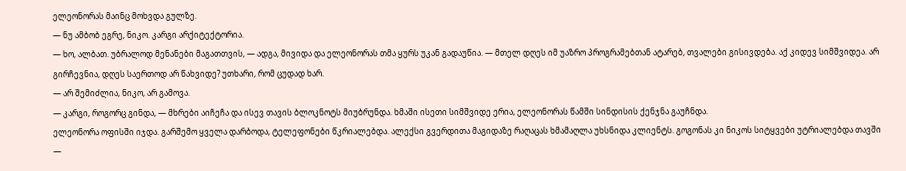ელეონორას მაინც მოხვდა გულზე.
— ნუ ამბობ ეგრე, ნიკო. კარგი არქიტექტორია.
— ხო, ალბათ. უბრალოდ მენანები მაგათთვის, — ადგა, მივიდა და ელეონორას თმა ყურს უკან გადაუწია. — მთელ დღეს იმ უაზრო პროგრამებთან ატარებ, თვალები გისივდება. აქ კიდევ სიმშვიდეა. არ გირჩევნია, დღეს საერთოდ არ წახვიდე? უთხარი, რომ ცუდად ხარ.
— არ შემიძლია, ნიკო, არ გამოვა.
— კარგი, როგორც გინდა, — მხრები აიჩეჩა და ისევ თავის ბლოკნოტს მიუბრუნდა. ხმაში ისეთი სიმშვიდე ერია, ელეონორას წამში სინდისის ქენჯნა გაუჩნდა.
ელეონორა ოფისში იჯდა. გარშემო ყველა დარბოდა, ტელეფონები წკრიალებდა. ალექსი გვერდითა მაგიდაზე რაღაცას ხმამაღლა უხსნიდა კლიენტს. გოგონას კი ნიკოს სიტყვები უტრიალებდა თავში —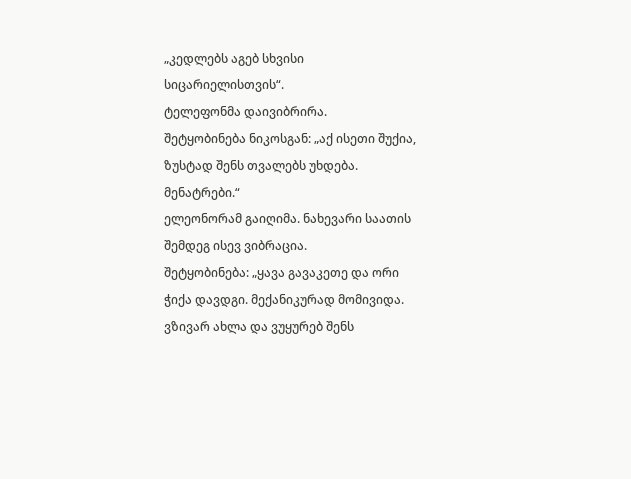„კედლებს აგებ სხვისი სიცარიელისთვის“.
ტელეფონმა დაივიბრირა.
შეტყობინება ნიკოსგან: „აქ ისეთი შუქია, ზუსტად შენს თვალებს უხდება. მენატრები.“
ელეონორამ გაიღიმა. ნახევარი საათის შემდეგ ისევ ვიბრაცია.
შეტყობინება: „ყავა გავაკეთე და ორი ჭიქა დავდგი. მექანიკურად მომივიდა. ვზივარ ახლა და ვუყურებ შენს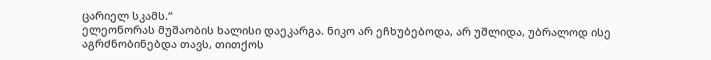ცარიელ სკამს.“
ელეონორას მუშაობის ხალისი დაეკარგა. ნიკო არ ეჩხუბებოდა, არ უშლიდა, უბრალოდ ისე აგრძნობინებდა თავს, თითქოს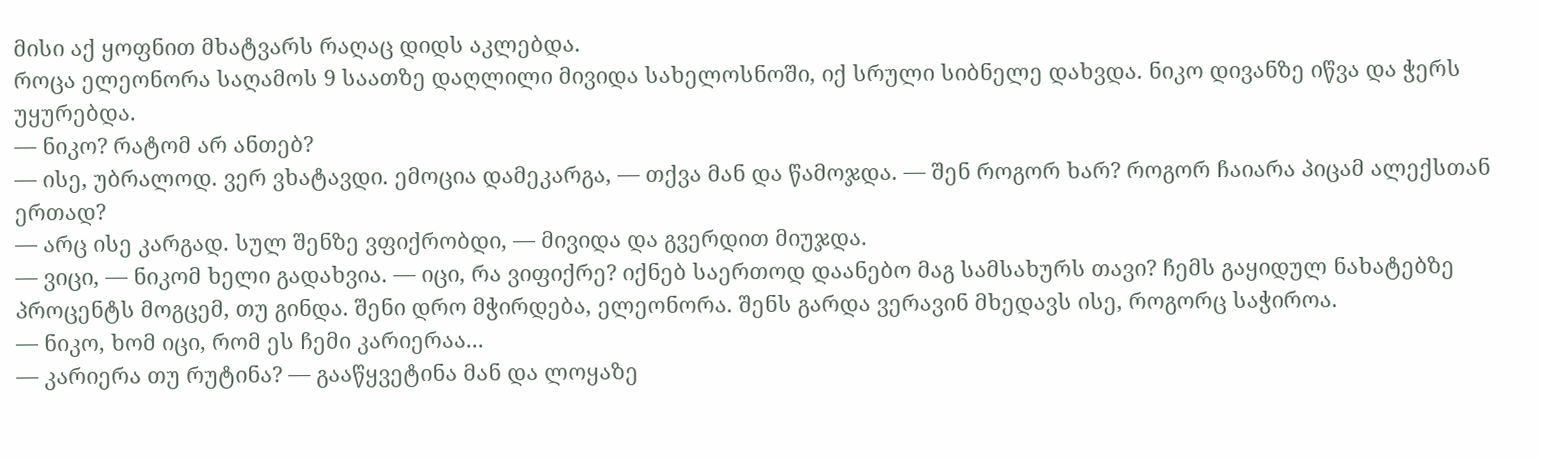მისი აქ ყოფნით მხატვარს რაღაც დიდს აკლებდა.
როცა ელეონორა საღამოს 9 საათზე დაღლილი მივიდა სახელოსნოში, იქ სრული სიბნელე დახვდა. ნიკო დივანზე იწვა და ჭერს უყურებდა.
— ნიკო? რატომ არ ანთებ?
— ისე, უბრალოდ. ვერ ვხატავდი. ემოცია დამეკარგა, — თქვა მან და წამოჯდა. — შენ როგორ ხარ? როგორ ჩაიარა პიცამ ალექსთან ერთად?
— არც ისე კარგად. სულ შენზე ვფიქრობდი, — მივიდა და გვერდით მიუჯდა.
— ვიცი, — ნიკომ ხელი გადახვია. — იცი, რა ვიფიქრე? იქნებ საერთოდ დაანებო მაგ სამსახურს თავი? ჩემს გაყიდულ ნახატებზე პროცენტს მოგცემ, თუ გინდა. შენი დრო მჭირდება, ელეონორა. შენს გარდა ვერავინ მხედავს ისე, როგორც საჭიროა.
— ნიკო, ხომ იცი, რომ ეს ჩემი კარიერაა...
— კარიერა თუ რუტინა? — გააწყვეტინა მან და ლოყაზე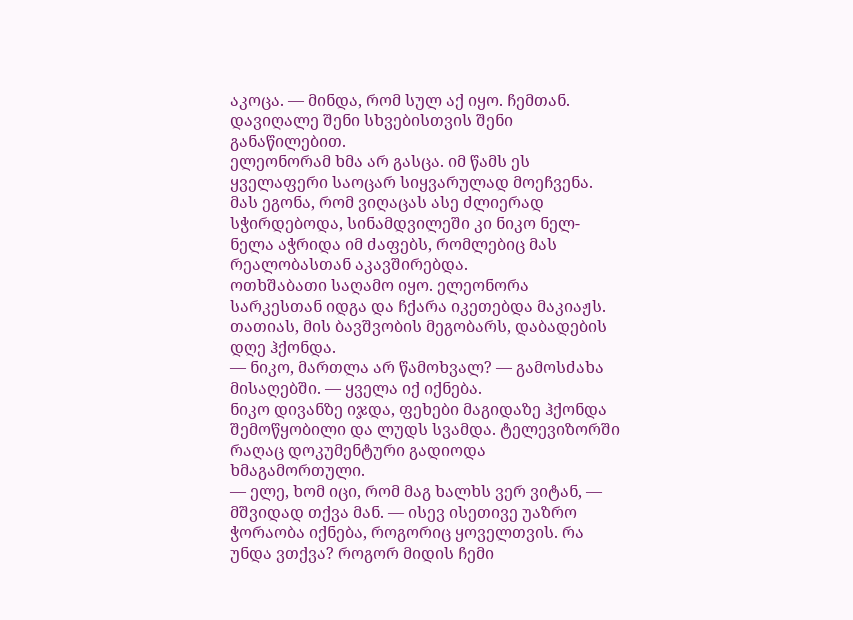აკოცა. — მინდა, რომ სულ აქ იყო. ჩემთან. დავიღალე შენი სხვებისთვის შენი განაწილებით.
ელეონორამ ხმა არ გასცა. იმ წამს ეს ყველაფერი საოცარ სიყვარულად მოეჩვენა. მას ეგონა, რომ ვიღაცას ასე ძლიერად სჭირდებოდა, სინამდვილეში კი ნიკო ნელ-ნელა აჭრიდა იმ ძაფებს, რომლებიც მას რეალობასთან აკავშირებდა.
ოთხშაბათი საღამო იყო. ელეონორა სარკესთან იდგა და ჩქარა იკეთებდა მაკიაჟს. თათიას, მის ბავშვობის მეგობარს, დაბადების დღე ჰქონდა.
— ნიკო, მართლა არ წამოხვალ? — გამოსძახა მისაღებში. — ყველა იქ იქნება.
ნიკო დივანზე იჯდა, ფეხები მაგიდაზე ჰქონდა შემოწყობილი და ლუდს სვამდა. ტელევიზორში რაღაც დოკუმენტური გადიოდა ხმაგამორთული.
— ელე, ხომ იცი, რომ მაგ ხალხს ვერ ვიტან, — მშვიდად თქვა მან. — ისევ ისეთივე უაზრო ჭორაობა იქნება, როგორიც ყოველთვის. რა უნდა ვთქვა? როგორ მიდის ჩემი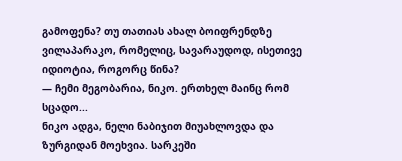გამოფენა? თუ თათიას ახალ ბოიფრენდზე ვილაპარაკო, რომელიც, სავარაუდოდ, ისეთივე იდიოტია, როგორც წინა?
— ჩემი მეგობარია, ნიკო. ერთხელ მაინც რომ სცადო...
ნიკო ადგა, ნელი ნაბიჯით მიუახლოვდა და ზურგიდან მოეხვია. სარკეში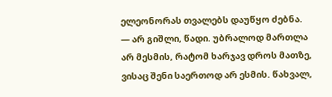ელეონორას თვალებს დაუწყო ძებნა.
— არ გიშლი, წადი. უბრალოდ მართლა არ მესმის, რატომ ხარჯავ დროს მათზე, ვისაც შენი საერთოდ არ ესმის. წახვალ,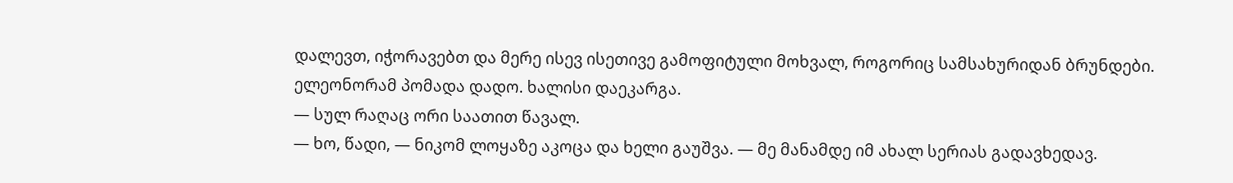დალევთ, იჭორავებთ და მერე ისევ ისეთივე გამოფიტული მოხვალ, როგორიც სამსახურიდან ბრუნდები.
ელეონორამ პომადა დადო. ხალისი დაეკარგა.
— სულ რაღაც ორი საათით წავალ.
— ხო, წადი, — ნიკომ ლოყაზე აკოცა და ხელი გაუშვა. — მე მანამდე იმ ახალ სერიას გადავხედავ.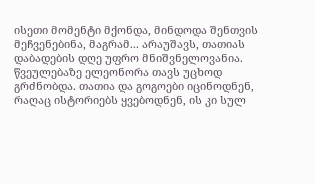ისეთი მომენტი მქონდა, მინდოდა შენთვის მეჩვენებინა, მაგრამ... არაუშავს, თათიას დაბადების დღე უფრო მნიშვნელოვანია.
წვეულებაზე ელეონორა თავს უცხოდ გრძნობდა. თათია და გოგოები იცინოდნენ, რაღაც ისტორიებს ყვებოდნენ, ის კი სულ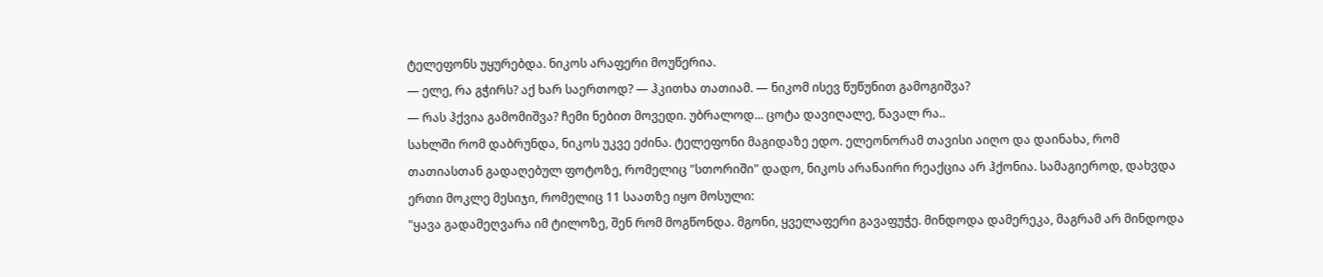ტელეფონს უყურებდა. ნიკოს არაფერი მოუწერია.
— ელე, რა გჭირს? აქ ხარ საერთოდ? — ჰკითხა თათიამ. — ნიკომ ისევ წუწუნით გამოგიშვა?
— რას ჰქვია გამომიშვა? ჩემი ნებით მოვედი. უბრალოდ... ცოტა დავიღალე, წავალ რა..
სახლში რომ დაბრუნდა, ნიკოს უკვე ეძინა. ტელეფონი მაგიდაზე ედო. ელეონორამ თავისი აიღო და დაინახა, რომ თათიასთან გადაღებულ ფოტოზე, რომელიც "სთორიში" დადო, ნიკოს არანაირი რეაქცია არ ჰქონია. სამაგიეროდ, დახვდა ერთი მოკლე მესიჯი, რომელიც 11 საათზე იყო მოსული:
"ყავა გადამეღვარა იმ ტილოზე, შენ რომ მოგწონდა. მგონი, ყველაფერი გავაფუჭე. მინდოდა დამერეკა, მაგრამ არ მინდოდა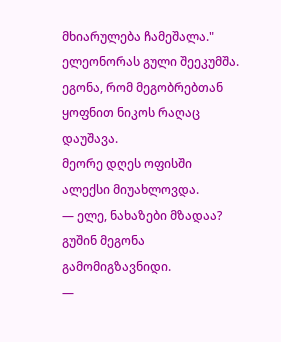მხიარულება ჩამეშალა."
ელეონორას გული შეეკუმშა. ეგონა, რომ მეგობრებთან ყოფნით ნიკოს რაღაც დაუშავა.
მეორე დღეს ოფისში ალექსი მიუახლოვდა.
— ელე, ნახაზები მზადაა? გუშინ მეგონა გამომიგზავნიდი.
—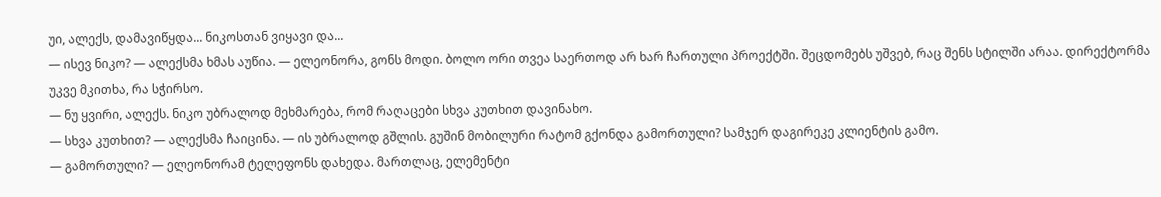უი, ალექს, დამავიწყდა... ნიკოსთან ვიყავი და...
— ისევ ნიკო? — ალექსმა ხმას აუწია. — ელეონორა, გონს მოდი. ბოლო ორი თვეა საერთოდ არ ხარ ჩართული პროექტში. შეცდომებს უშვებ, რაც შენს სტილში არაა. დირექტორმა უკვე მკითხა, რა სჭირსო.
— ნუ ყვირი, ალექს. ნიკო უბრალოდ მეხმარება, რომ რაღაცები სხვა კუთხით დავინახო.
— სხვა კუთხით? — ალექსმა ჩაიცინა. — ის უბრალოდ გშლის. გუშინ მობილური რატომ გქონდა გამორთული? სამჯერ დაგირეკე კლიენტის გამო.
— გამორთული? — ელეონორამ ტელეფონს დახედა. მართლაც, ელემენტი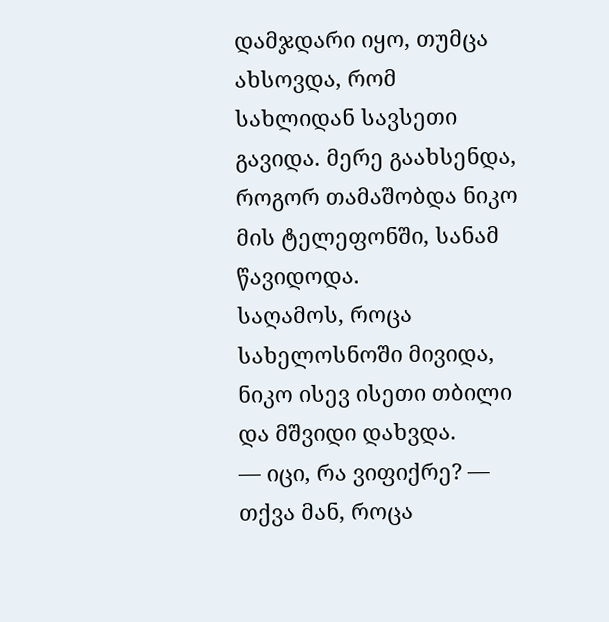დამჯდარი იყო, თუმცა ახსოვდა, რომ სახლიდან სავსეთი გავიდა. მერე გაახსენდა, როგორ თამაშობდა ნიკო მის ტელეფონში, სანამ წავიდოდა.
საღამოს, როცა სახელოსნოში მივიდა, ნიკო ისევ ისეთი თბილი და მშვიდი დახვდა.
— იცი, რა ვიფიქრე? — თქვა მან, როცა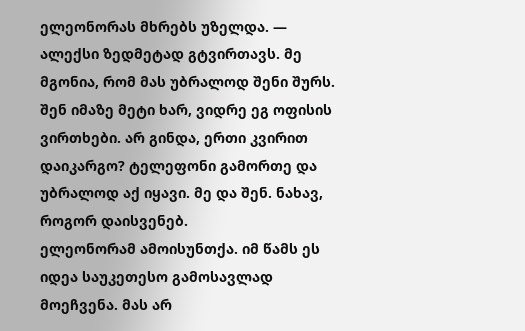ელეონორას მხრებს უზელდა. — ალექსი ზედმეტად გტვირთავს. მე მგონია, რომ მას უბრალოდ შენი შურს. შენ იმაზე მეტი ხარ, ვიდრე ეგ ოფისის ვირთხები. არ გინდა, ერთი კვირით დაიკარგო? ტელეფონი გამორთე და უბრალოდ აქ იყავი. მე და შენ. ნახავ, როგორ დაისვენებ.
ელეონორამ ამოისუნთქა. იმ წამს ეს იდეა საუკეთესო გამოსავლად მოეჩვენა. მას არ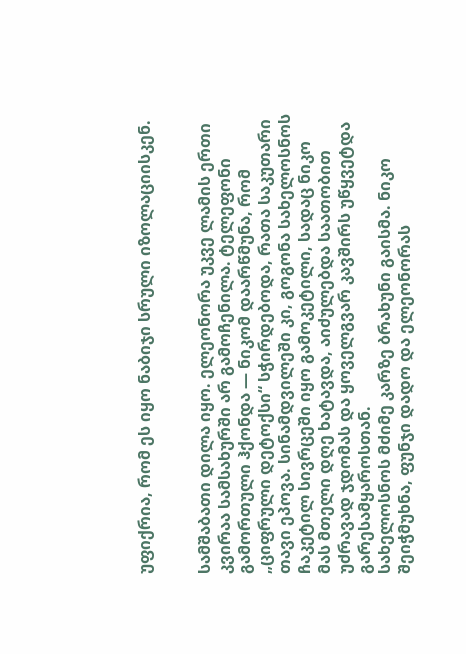უფიქრია, რომ ეს იყო ნაბიჯი სრული იზოლაციისკენ.


სამშაბათი დილა იყო. ელეონორა უკვე ლამის ერთი კვირაა სამსახურში არ გამოჩენილა. ტელეფონი გამორთული ჰქონდა — ნიკომ დაარწმუნა, რომ „ციფრული დეტოქსი“ სჭირდებოდა, რათა საკუთარი თავი ეპოვა. სინამდვილეში კი, გოგონა სახელოსნოს ჩაკეტილ სივრცეში იყო გამოკეტილი, სადაც ნიკო მას მთელი დღე ხატავდა, აიძულებდა საათობით უძრავად ჯდომას და ყოველგვარ კავშირს უწყვეტდა გარესამყაროსთან.
სახელოსნოს მძიმე კარზე ბრახუნი გაისმა. ნიკო შეიჭმუხნა, ფუნჯი დადო და ელეონორას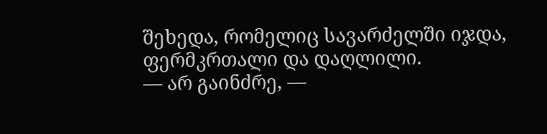შეხედა, რომელიც სავარძელში იჯდა, ფერმკრთალი და დაღლილი.
— არ გაინძრე, —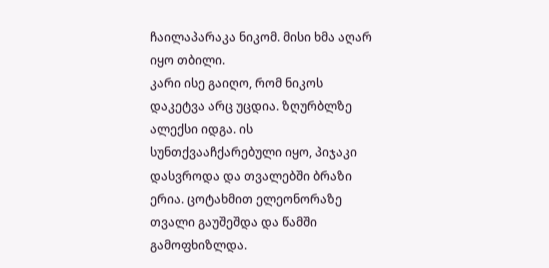ჩაილაპარაკა ნიკომ. მისი ხმა აღარ იყო თბილი.
კარი ისე გაიღო, რომ ნიკოს დაკეტვა არც უცდია. ზღურბლზე ალექსი იდგა. ის სუნთქვააჩქარებული იყო, პიჯაკი დასვროდა და თვალებში ბრაზი ერია. ცოტახმით ელეონორაზე თვალი გაუშეშდა და წამში გამოფხიზლდა.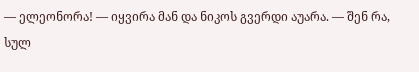— ელეონორა! — იყვირა მან და ნიკოს გვერდი აუარა. — შენ რა, სულ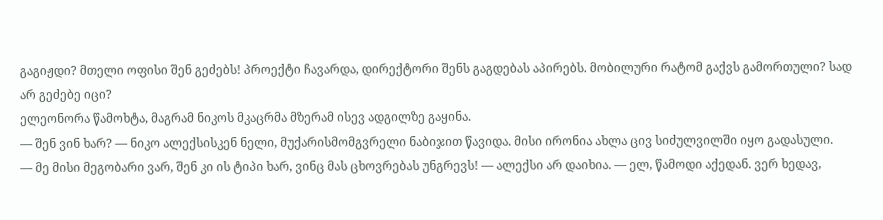გაგიჟდი? მთელი ოფისი შენ გეძებს! პროექტი ჩავარდა, დირექტორი შენს გაგდებას აპირებს. მობილური რატომ გაქვს გამორთული? სად არ გეძებე იცი?
ელეონორა წამოხტა, მაგრამ ნიკოს მკაცრმა მზერამ ისევ ადგილზე გაყინა.
— შენ ვინ ხარ? — ნიკო ალექსისკენ ნელი, მუქარისმომგვრელი ნაბიჯით წავიდა. მისი ირონია ახლა ცივ სიძულვილში იყო გადასული.
— მე მისი მეგობარი ვარ, შენ კი ის ტიპი ხარ, ვინც მას ცხოვრებას უნგრევს! — ალექსი არ დაიხია. — ელ, წამოდი აქედან. ვერ ხედავ,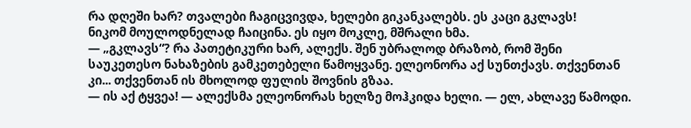რა დღეში ხარ? თვალები ჩაგიცვივდა, ხელები გიკანკალებს. ეს კაცი გკლავს!
ნიკომ მოულოდნელად ჩაიცინა. ეს იყო მოკლე, მშრალი ხმა.
— „გკლავს“? რა პათეტიკური ხარ, ალექს. შენ უბრალოდ ბრაზობ, რომ შენი საუკეთესო ნახაზების გამკეთებელი წამოყვანე. ელეონორა აქ სუნთქავს. თქვენთან კი... თქვენთან ის მხოლოდ ფულის შოვნის გზაა.
— ის აქ ტყვეა! — ალექსმა ელეონორას ხელზე მოჰკიდა ხელი. — ელ, ახლავე წამოდი.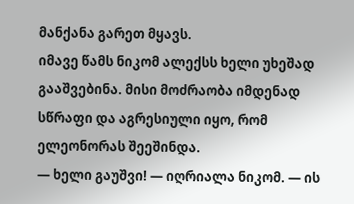მანქანა გარეთ მყავს.
იმავე წამს ნიკომ ალექსს ხელი უხეშად გააშვებინა. მისი მოძრაობა იმდენად სწრაფი და აგრესიული იყო, რომ ელეონორას შეეშინდა.
— ხელი გაუშვი! — იღრიალა ნიკომ. — ის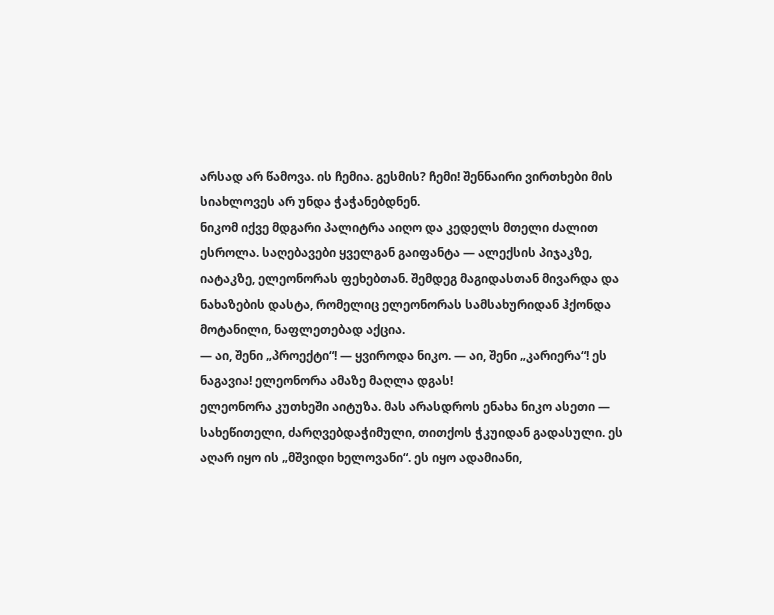არსად არ წამოვა. ის ჩემია. გესმის? ჩემი! შენნაირი ვირთხები მის სიახლოვეს არ უნდა ჭაჭანებდნენ.
ნიკომ იქვე მდგარი პალიტრა აიღო და კედელს მთელი ძალით ესროლა. საღებავები ყველგან გაიფანტა — ალექსის პიჯაკზე, იატაკზე, ელეონორას ფეხებთან. შემდეგ მაგიდასთან მივარდა და ნახაზების დასტა, რომელიც ელეონორას სამსახურიდან ჰქონდა მოტანილი, ნაფლეთებად აქცია.
— აი, შენი „პროექტი“! — ყვიროდა ნიკო. — აი, შენი „კარიერა“! ეს ნაგავია! ელეონორა ამაზე მაღლა დგას!
ელეონორა კუთხეში აიტუზა. მას არასდროს ენახა ნიკო ასეთი — სახეწითელი, ძარღვებდაჭიმული, თითქოს ჭკუიდან გადასული. ეს აღარ იყო ის „მშვიდი ხელოვანი“. ეს იყო ადამიანი,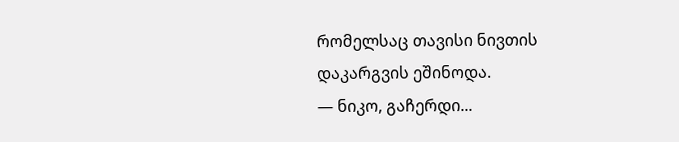რომელსაც თავისი ნივთის დაკარგვის ეშინოდა.
— ნიკო, გაჩერდი...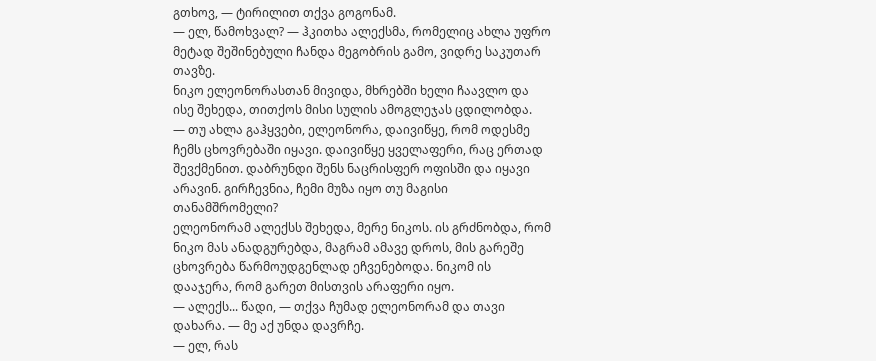გთხოვ, — ტირილით თქვა გოგონამ.
— ელ, წამოხვალ? — ჰკითხა ალექსმა, რომელიც ახლა უფრო მეტად შეშინებული ჩანდა მეგობრის გამო, ვიდრე საკუთარ თავზე.
ნიკო ელეონორასთან მივიდა, მხრებში ხელი ჩაავლო და ისე შეხედა, თითქოს მისი სულის ამოგლეჯას ცდილობდა.
— თუ ახლა გაჰყვები, ელეონორა, დაივიწყე, რომ ოდესმე ჩემს ცხოვრებაში იყავი. დაივიწყე ყველაფერი, რაც ერთად შევქმენით. დაბრუნდი შენს ნაცრისფერ ოფისში და იყავი არავინ. გირჩევნია, ჩემი მუზა იყო თუ მაგისი თანამშრომელი?
ელეონორამ ალექსს შეხედა, მერე ნიკოს. ის გრძნობდა, რომ ნიკო მას ანადგურებდა, მაგრამ ამავე დროს, მის გარეშე ცხოვრება წარმოუდგენლად ეჩვენებოდა. ნიკომ ის დააჯერა, რომ გარეთ მისთვის არაფერი იყო.
— ალექს... წადი, — თქვა ჩუმად ელეონორამ და თავი დახარა. — მე აქ უნდა დავრჩე.
— ელ, რას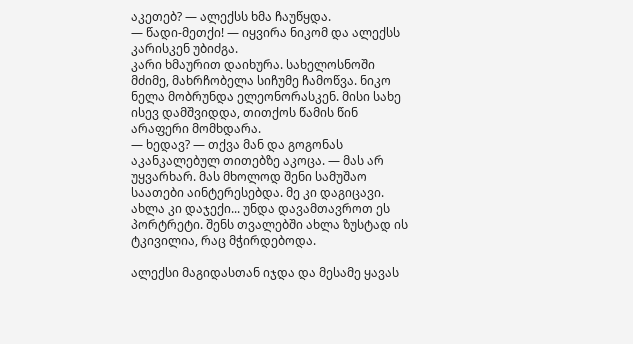აკეთებ? — ალექსს ხმა ჩაუწყდა.
— წადი-მეთქი! — იყვირა ნიკომ და ალექსს კარისკენ უბიძგა.
კარი ხმაურით დაიხურა. სახელოსნოში მძიმე, მახრჩობელა სიჩუმე ჩამოწვა. ნიკო ნელა მობრუნდა ელეონორასკენ. მისი სახე ისევ დამშვიდდა, თითქოს წამის წინ არაფერი მომხდარა.
— ხედავ? — თქვა მან და გოგონას აკანკალებულ თითებზე აკოცა. — მას არ უყვარხარ. მას მხოლოდ შენი სამუშაო საათები აინტერესებდა. მე კი დაგიცავი. ახლა კი დაჯექი... უნდა დავამთავროთ ეს პორტრეტი. შენს თვალებში ახლა ზუსტად ის ტკივილია, რაც მჭირდებოდა.

ალექსი მაგიდასთან იჯდა და მესამე ყავას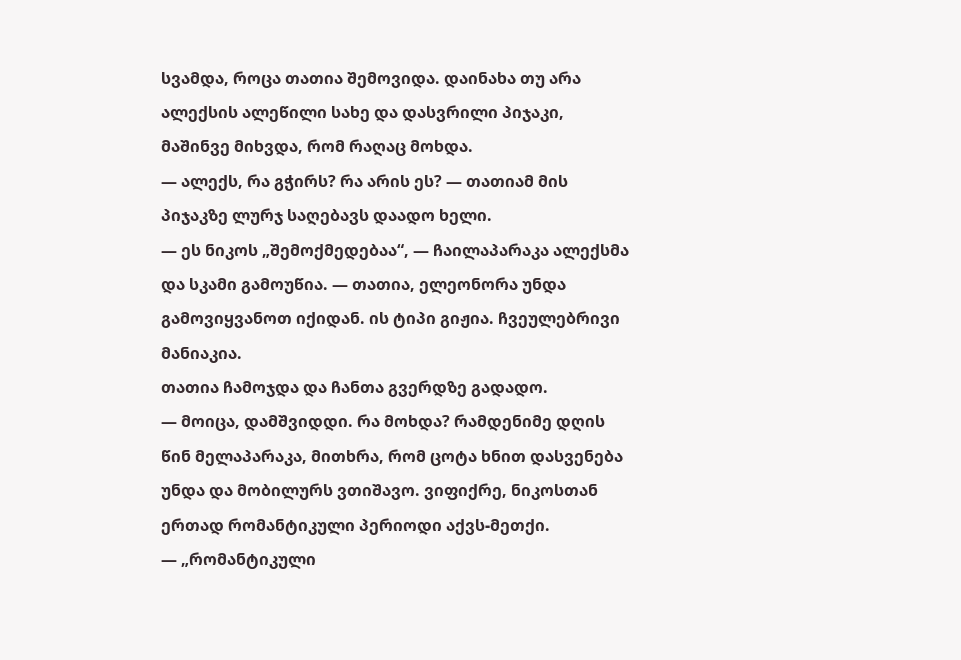სვამდა, როცა თათია შემოვიდა. დაინახა თუ არა ალექსის ალეწილი სახე და დასვრილი პიჯაკი, მაშინვე მიხვდა, რომ რაღაც მოხდა.
— ალექს, რა გჭირს? რა არის ეს? — თათიამ მის პიჯაკზე ლურჯ საღებავს დაადო ხელი.
— ეს ნიკოს „შემოქმედებაა“, — ჩაილაპარაკა ალექსმა და სკამი გამოუწია. — თათია, ელეონორა უნდა გამოვიყვანოთ იქიდან. ის ტიპი გიჟია. ჩვეულებრივი მანიაკია.
თათია ჩამოჯდა და ჩანთა გვერდზე გადადო.
— მოიცა, დამშვიდდი. რა მოხდა? რამდენიმე დღის წინ მელაპარაკა, მითხრა, რომ ცოტა ხნით დასვენება უნდა და მობილურს ვთიშავო. ვიფიქრე, ნიკოსთან ერთად რომანტიკული პერიოდი აქვს-მეთქი.
— „რომანტიკული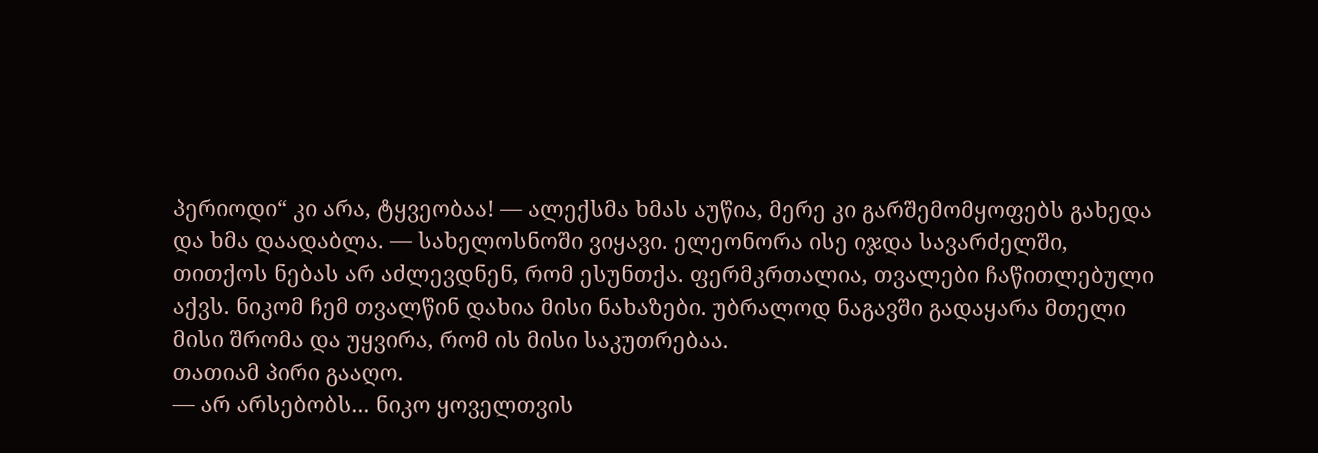პერიოდი“ კი არა, ტყვეობაა! — ალექსმა ხმას აუწია, მერე კი გარშემომყოფებს გახედა და ხმა დაადაბლა. — სახელოსნოში ვიყავი. ელეონორა ისე იჯდა სავარძელში, თითქოს ნებას არ აძლევდნენ, რომ ესუნთქა. ფერმკრთალია, თვალები ჩაწითლებული აქვს. ნიკომ ჩემ თვალწინ დახია მისი ნახაზები. უბრალოდ ნაგავში გადაყარა მთელი მისი შრომა და უყვირა, რომ ის მისი საკუთრებაა.
თათიამ პირი გააღო.
— არ არსებობს... ნიკო ყოველთვის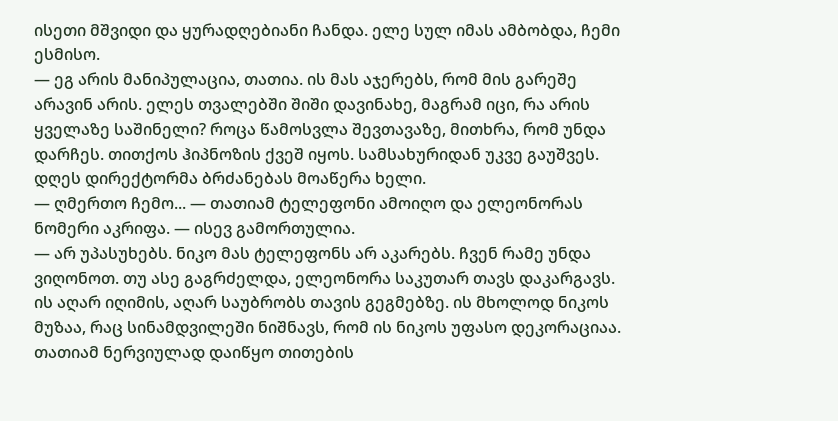ისეთი მშვიდი და ყურადღებიანი ჩანდა. ელე სულ იმას ამბობდა, ჩემი ესმისო.
— ეგ არის მანიპულაცია, თათია. ის მას აჯერებს, რომ მის გარეშე არავინ არის. ელეს თვალებში შიში დავინახე, მაგრამ იცი, რა არის ყველაზე საშინელი? როცა წამოსვლა შევთავაზე, მითხრა, რომ უნდა დარჩეს. თითქოს ჰიპნოზის ქვეშ იყოს. სამსახურიდან უკვე გაუშვეს. დღეს დირექტორმა ბრძანებას მოაწერა ხელი.
— ღმერთო ჩემო... — თათიამ ტელეფონი ამოიღო და ელეონორას ნომერი აკრიფა. — ისევ გამორთულია.
— არ უპასუხებს. ნიკო მას ტელეფონს არ აკარებს. ჩვენ რამე უნდა ვიღონოთ. თუ ასე გაგრძელდა, ელეონორა საკუთარ თავს დაკარგავს. ის აღარ იღიმის, აღარ საუბრობს თავის გეგმებზე. ის მხოლოდ ნიკოს მუზაა, რაც სინამდვილეში ნიშნავს, რომ ის ნიკოს უფასო დეკორაციაა.
თათიამ ნერვიულად დაიწყო თითების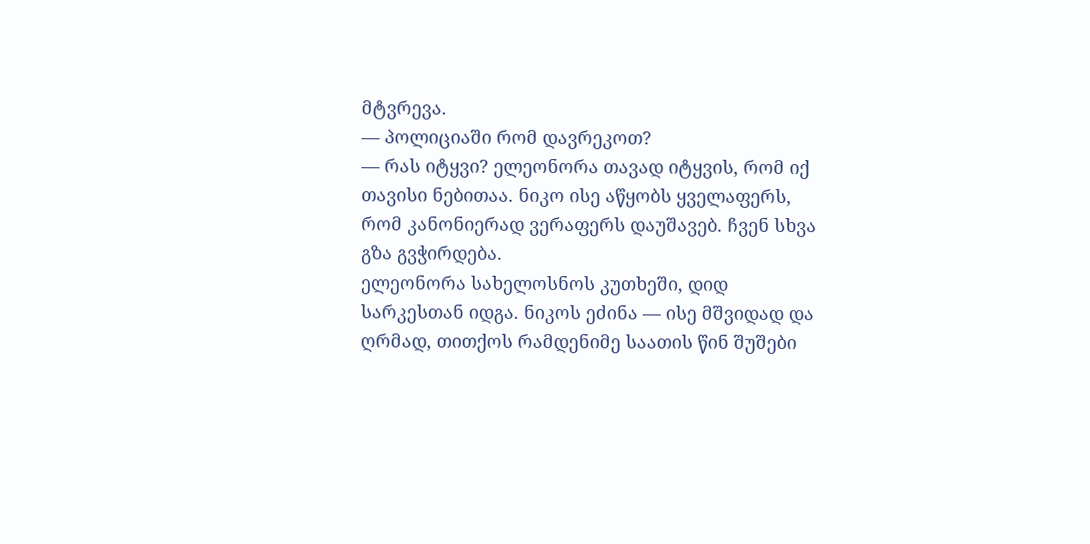მტვრევა.
— პოლიციაში რომ დავრეკოთ?
— რას იტყვი? ელეონორა თავად იტყვის, რომ იქ თავისი ნებითაა. ნიკო ისე აწყობს ყველაფერს, რომ კანონიერად ვერაფერს დაუშავებ. ჩვენ სხვა გზა გვჭირდება.
ელეონორა სახელოსნოს კუთხეში, დიდ სარკესთან იდგა. ნიკოს ეძინა — ისე მშვიდად და ღრმად, თითქოს რამდენიმე საათის წინ შუშები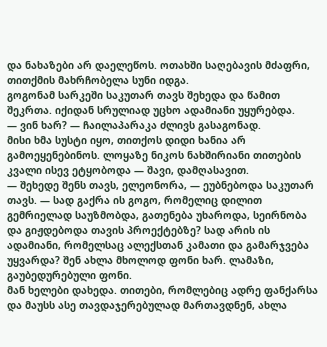და ნახაზები არ დაელეწოს. ოთახში საღებავის მძაფრი, თითქმის მახრჩობელა სუნი იდგა.
გოგონამ სარკეში საკუთარ თავს შეხედა და წამით შეკრთა. იქიდან სრულიად უცხო ადამიანი უყურებდა.
— ვინ ხარ? — ჩაილაპარაკა ძლივს გასაგონად.
მისი ხმა სუსტი იყო, თითქოს დიდი ხანია არ გამოეყენებინოს. ლოყაზე ნიკოს ნახშირიანი თითების კვალი ისევ ეტყობოდა — შავი, დამღასავით.
— შეხედე შენს თავს, ელეონორა, — ეუბნებოდა საკუთარ თავს. — სად გაქრა ის გოგო, რომელიც დილით გემრიელად საუზმობდა, გათენება უხაროდა, სეირნობა და გიჟდებოდა თავის პროექტებზე? სად არის ის ადამიანი, რომელსაც ალექსთან კამათი და გამარჯვება უყვარდა? შენ ახლა მხოლოდ ფონი ხარ. ლამაზი, გაუბედურებული ფონი.
მან ხელები დახედა. თითები, რომლებიც ადრე ფანქარსა და მაუსს ასე თავდაჯერებულად მართავდნენ, ახლა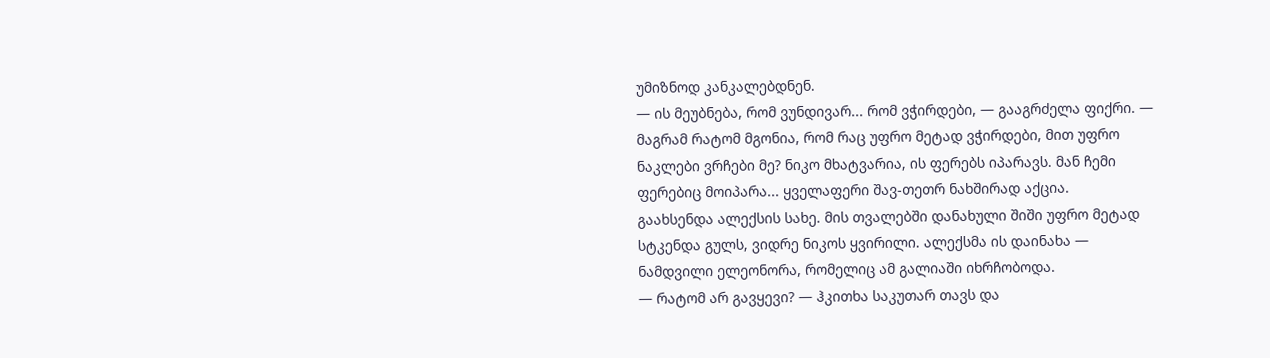უმიზნოდ კანკალებდნენ.
— ის მეუბნება, რომ ვუნდივარ... რომ ვჭირდები, — გააგრძელა ფიქრი. — მაგრამ რატომ მგონია, რომ რაც უფრო მეტად ვჭირდები, მით უფრო ნაკლები ვრჩები მე? ნიკო მხატვარია, ის ფერებს იპარავს. მან ჩემი ფერებიც მოიპარა... ყველაფერი შავ-თეთრ ნახშირად აქცია.
გაახსენდა ალექსის სახე. მის თვალებში დანახული შიში უფრო მეტად სტკენდა გულს, ვიდრე ნიკოს ყვირილი. ალექსმა ის დაინახა — ნამდვილი ელეონორა, რომელიც ამ გალიაში იხრჩობოდა.
— რატომ არ გავყევი? — ჰკითხა საკუთარ თავს და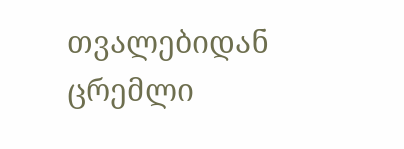თვალებიდან ცრემლი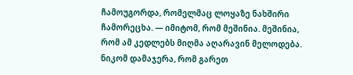ჩამოუგორდა, რომელმაც ლოყაზე ნახშირი ჩამორეცხა. — იმიტომ, რომ მეშინია. მეშინია, რომ ამ კედლებს მიღმა აღარავინ მელოდება. ნიკომ დამაჯერა, რომ გარეთ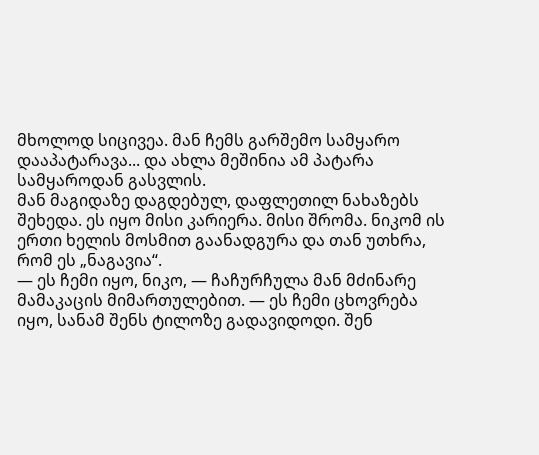მხოლოდ სიცივეა. მან ჩემს გარშემო სამყარო დააპატარავა... და ახლა მეშინია ამ პატარა სამყაროდან გასვლის.
მან მაგიდაზე დაგდებულ, დაფლეთილ ნახაზებს შეხედა. ეს იყო მისი კარიერა. მისი შრომა. ნიკომ ის ერთი ხელის მოსმით გაანადგურა და თან უთხრა, რომ ეს „ნაგავია“.
— ეს ჩემი იყო, ნიკო, — ჩაჩურჩულა მან მძინარე მამაკაცის მიმართულებით. — ეს ჩემი ცხოვრება იყო, სანამ შენს ტილოზე გადავიდოდი. შენ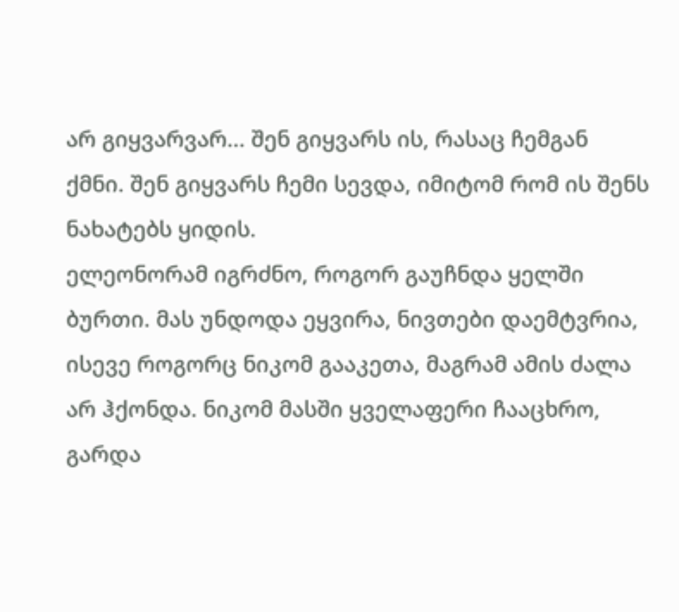არ გიყვარვარ... შენ გიყვარს ის, რასაც ჩემგან ქმნი. შენ გიყვარს ჩემი სევდა, იმიტომ რომ ის შენს ნახატებს ყიდის.
ელეონორამ იგრძნო, როგორ გაუჩნდა ყელში ბურთი. მას უნდოდა ეყვირა, ნივთები დაემტვრია, ისევე როგორც ნიკომ გააკეთა, მაგრამ ამის ძალა არ ჰქონდა. ნიკომ მასში ყველაფერი ჩააცხრო, გარდა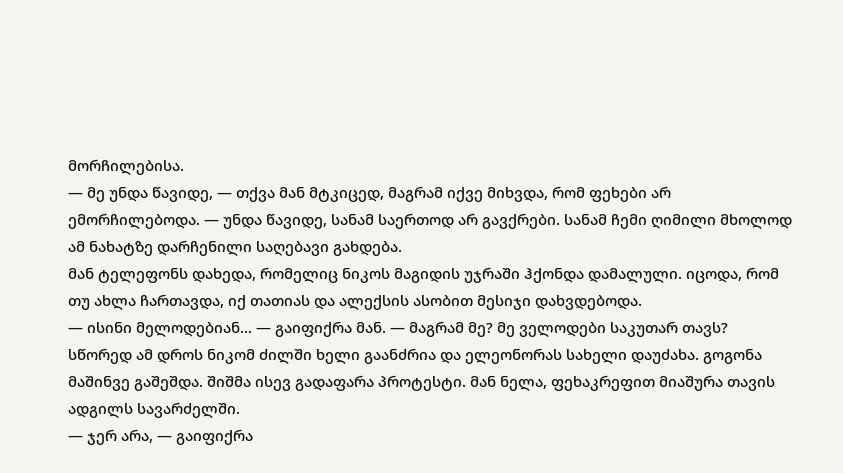მორჩილებისა.
— მე უნდა წავიდე, — თქვა მან მტკიცედ, მაგრამ იქვე მიხვდა, რომ ფეხები არ ემორჩილებოდა. — უნდა წავიდე, სანამ საერთოდ არ გავქრები. სანამ ჩემი ღიმილი მხოლოდ ამ ნახატზე დარჩენილი საღებავი გახდება.
მან ტელეფონს დახედა, რომელიც ნიკოს მაგიდის უჯრაში ჰქონდა დამალული. იცოდა, რომ თუ ახლა ჩართავდა, იქ თათიას და ალექსის ასობით მესიჯი დახვდებოდა.
— ისინი მელოდებიან... — გაიფიქრა მან. — მაგრამ მე? მე ველოდები საკუთარ თავს?
სწორედ ამ დროს ნიკომ ძილში ხელი გაანძრია და ელეონორას სახელი დაუძახა. გოგონა მაშინვე გაშეშდა. შიშმა ისევ გადაფარა პროტესტი. მან ნელა, ფეხაკრეფით მიაშურა თავის ადგილს სავარძელში.
— ჯერ არა, — გაიფიქრა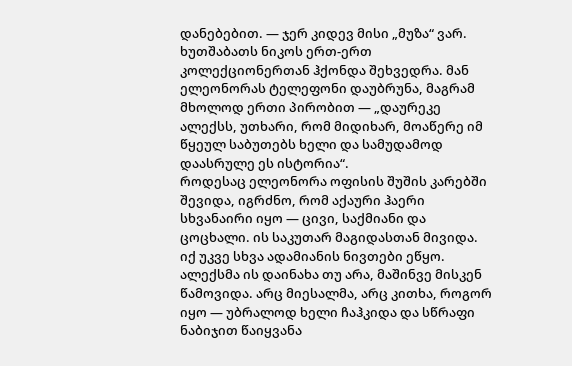დანებებით. — ჯერ კიდევ მისი „მუზა“ ვარ.
ხუთშაბათს ნიკოს ერთ-ერთ კოლექციონერთან ჰქონდა შეხვედრა. მან ელეონორას ტელეფონი დაუბრუნა, მაგრამ მხოლოდ ერთი პირობით — „დაურეკე ალექსს, უთხარი, რომ მიდიხარ, მოაწერე იმ წყეულ საბუთებს ხელი და სამუდამოდ დაასრულე ეს ისტორია“.
როდესაც ელეონორა ოფისის შუშის კარებში შევიდა, იგრძნო, რომ აქაური ჰაერი სხვანაირი იყო — ცივი, საქმიანი და ცოცხალი. ის საკუთარ მაგიდასთან მივიდა. იქ უკვე სხვა ადამიანის ნივთები ეწყო.
ალექსმა ის დაინახა თუ არა, მაშინვე მისკენ წამოვიდა. არც მიესალმა, არც კითხა, როგორ იყო — უბრალოდ ხელი ჩაჰკიდა და სწრაფი ნაბიჯით წაიყვანა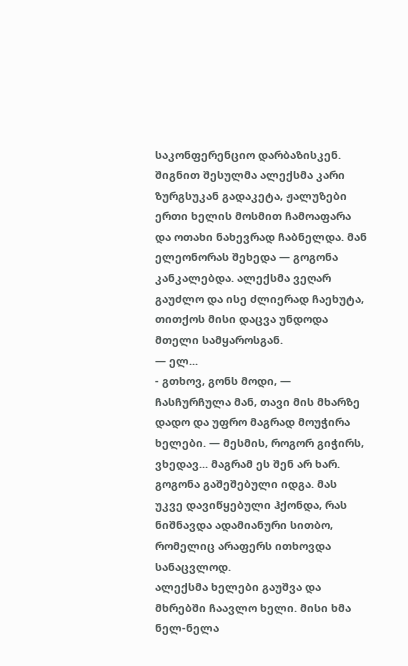საკონფერენციო დარბაზისკენ.
შიგნით შესულმა ალექსმა კარი ზურგსუკან გადაკეტა, ჟალუზები ერთი ხელის მოსმით ჩამოაფარა და ოთახი ნახევრად ჩაბნელდა. მან ელეონორას შეხედა — გოგონა კანკალებდა. ალექსმა ვეღარ გაუძლო და ისე ძლიერად ჩაეხუტა, თითქოს მისი დაცვა უნდოდა მთელი სამყაროსგან.
— ელ...
- გთხოვ, გონს მოდი, — ჩასჩურჩულა მან, თავი მის მხარზე დადო და უფრო მაგრად მოუჭირა ხელები. — მესმის, როგორ გიჭირს, ვხედავ... მაგრამ ეს შენ არ ხარ.
გოგონა გაშეშებული იდგა. მას უკვე დავიწყებული ჰქონდა, რას ნიშნავდა ადამიანური სითბო, რომელიც არაფერს ითხოვდა სანაცვლოდ.
ალექსმა ხელები გაუშვა და მხრებში ჩაავლო ხელი. მისი ხმა ნელ-ნელა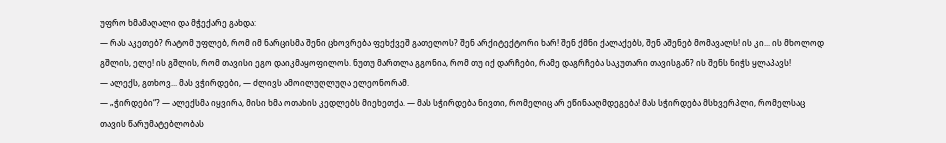უფრო ხმამაღალი და მჭექარე გახდა:
— რას აკეთებ? რატომ უფლებ, რომ იმ ნარცისმა შენი ცხოვრება ფეხქვეშ გათელოს? შენ არქიტექტორი ხარ! შენ ქმნი ქალაქებს, შენ აშენებ მომავალს! ის კი... ის მხოლოდ გშლის, ელე! ის გშლის, რომ თავისი ეგო დაიკმაყოფილოს. ნუთუ მართლა გგონია, რომ თუ იქ დარჩები, რამე დაგრჩება საკუთარი თავისგან? ის შენს ნიჭს ყლაპავს!
— ალექს, გთხოვ... მას ვჭირდები, — ძლივს ამოილუღლუღა ელეონორამ.
— „ჭირდები“? — ალექსმა იყვირა, მისი ხმა ოთახის კედლებს მიეხეთქა. — მას სჭირდება ნივთი, რომელიც არ ეწინააღმდეგება! მას სჭირდება მსხვერპლი, რომელსაც თავის წარუმატებლობას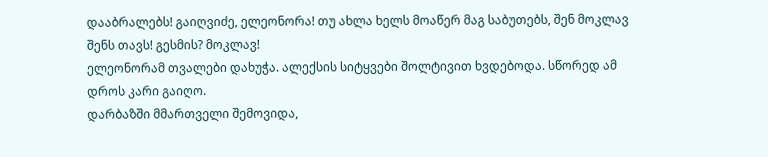დააბრალებს! გაიღვიძე, ელეონორა! თუ ახლა ხელს მოაწერ მაგ საბუთებს, შენ მოკლავ შენს თავს! გესმის? მოკლავ!
ელეონორამ თვალები დახუჭა. ალექსის სიტყვები შოლტივით ხვდებოდა. სწორედ ამ დროს კარი გაიღო.
დარბაზში მმართველი შემოვიდა,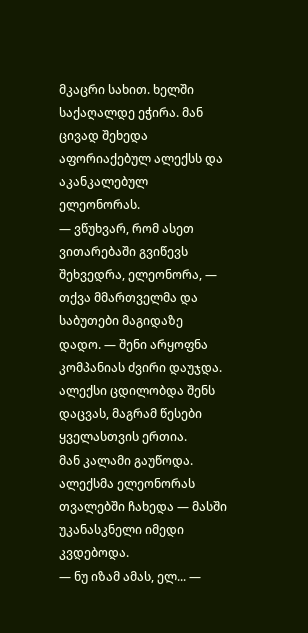მკაცრი სახით. ხელში საქაღალდე ეჭირა. მან ცივად შეხედა აფორიაქებულ ალექსს და აკანკალებულ ელეონორას.
— ვწუხვარ, რომ ასეთ ვითარებაში გვიწევს შეხვედრა, ელეონორა, — თქვა მმართველმა და საბუთები მაგიდაზე დადო. — შენი არყოფნა კომპანიას ძვირი დაუჯდა. ალექსი ცდილობდა შენს დაცვას, მაგრამ წესები ყველასთვის ერთია.
მან კალამი გაუწოდა. ალექსმა ელეონორას თვალებში ჩახედა — მასში უკანასკნელი იმედი კვდებოდა.
— ნუ იზამ ამას, ელ... —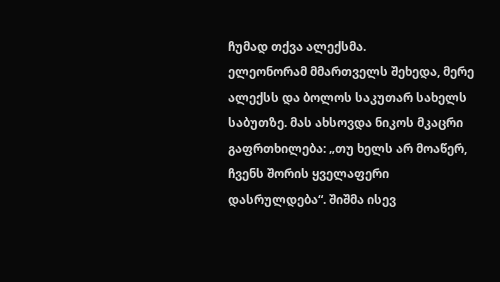ჩუმად თქვა ალექსმა.
ელეონორამ მმართველს შეხედა, მერე ალექსს და ბოლოს საკუთარ სახელს საბუთზე. მას ახსოვდა ნიკოს მკაცრი გაფრთხილება: „თუ ხელს არ მოაწერ, ჩვენს შორის ყველაფერი დასრულდება“. შიშმა ისევ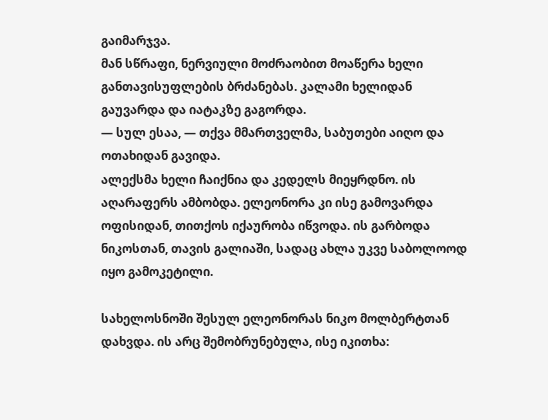გაიმარჯვა.
მან სწრაფი, ნერვიული მოძრაობით მოაწერა ხელი განთავისუფლების ბრძანებას. კალამი ხელიდან გაუვარდა და იატაკზე გაგორდა.
— სულ ესაა, — თქვა მმართველმა, საბუთები აიღო და ოთახიდან გავიდა.
ალექსმა ხელი ჩაიქნია და კედელს მიეყრდნო. ის აღარაფერს ამბობდა. ელეონორა კი ისე გამოვარდა ოფისიდან, თითქოს იქაურობა იწვოდა. ის გარბოდა ნიკოსთან, თავის გალიაში, სადაც ახლა უკვე საბოლოოდ იყო გამოკეტილი.

სახელოსნოში შესულ ელეონორას ნიკო მოლბერტთან დახვდა. ის არც შემობრუნებულა, ისე იკითხა: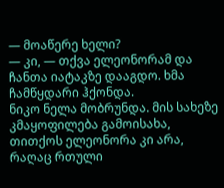— მოაწერე ხელი?
— კი, — თქვა ელეონორამ და ჩანთა იატაკზე დააგდო. ხმა ჩამწყდარი ჰქონდა.
ნიკო ნელა მობრუნდა. მის სახეზე კმაყოფილება გამოისახა, თითქოს ელეონორა კი არა, რაღაც რთული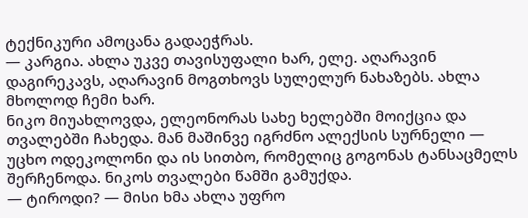ტექნიკური ამოცანა გადაეჭრას.
— კარგია. ახლა უკვე თავისუფალი ხარ, ელე. აღარავინ დაგირეკავს, აღარავინ მოგთხოვს სულელურ ნახაზებს. ახლა მხოლოდ ჩემი ხარ.
ნიკო მიუახლოვდა, ელეონორას სახე ხელებში მოიქცია და თვალებში ჩახედა. მან მაშინვე იგრძნო ალექსის სურნელი — უცხო ოდეკოლონი და ის სითბო, რომელიც გოგონას ტანსაცმელს შერჩენოდა. ნიკოს თვალები წამში გამუქდა.
— ტიროდი? — მისი ხმა ახლა უფრო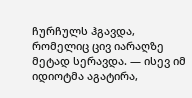ჩურჩულს ჰგავდა, რომელიც ცივ იარაღზე მეტად სერავდა. — ისევ იმ იდიოტმა აგატირა,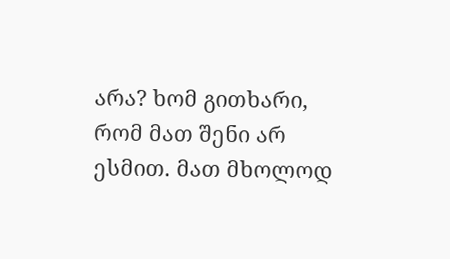არა? ხომ გითხარი, რომ მათ შენი არ ესმით. მათ მხოლოდ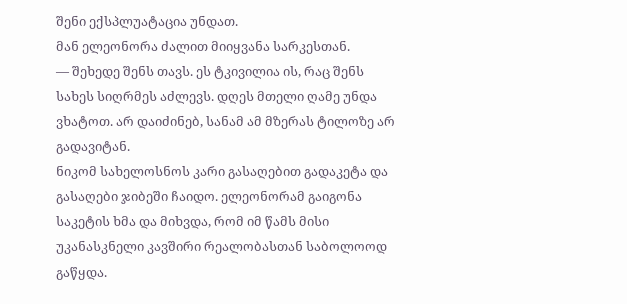შენი ექსპლუატაცია უნდათ.
მან ელეონორა ძალით მიიყვანა სარკესთან.
— შეხედე შენს თავს. ეს ტკივილია ის, რაც შენს სახეს სიღრმეს აძლევს. დღეს მთელი ღამე უნდა ვხატოთ. არ დაიძინებ, სანამ ამ მზერას ტილოზე არ გადავიტან.
ნიკომ სახელოსნოს კარი გასაღებით გადაკეტა და გასაღები ჯიბეში ჩაიდო. ელეონორამ გაიგონა საკეტის ხმა და მიხვდა, რომ იმ წამს მისი უკანასკნელი კავშირი რეალობასთან საბოლოოდ გაწყდა.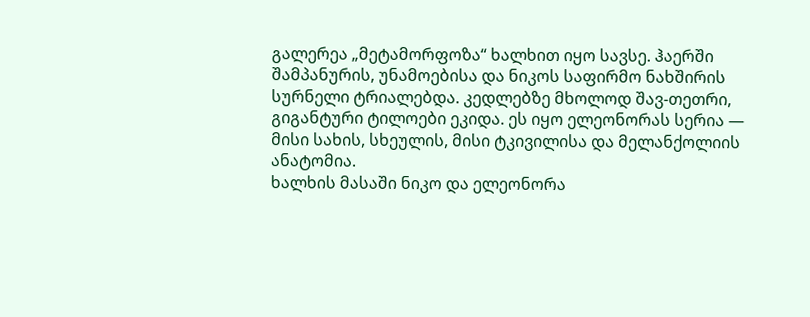გალერეა „მეტამორფოზა“ ხალხით იყო სავსე. ჰაერში შამპანურის, უნამოებისა და ნიკოს საფირმო ნახშირის სურნელი ტრიალებდა. კედლებზე მხოლოდ შავ-თეთრი, გიგანტური ტილოები ეკიდა. ეს იყო ელეონორას სერია — მისი სახის, სხეულის, მისი ტკივილისა და მელანქოლიის ანატომია.
ხალხის მასაში ნიკო და ელეონორა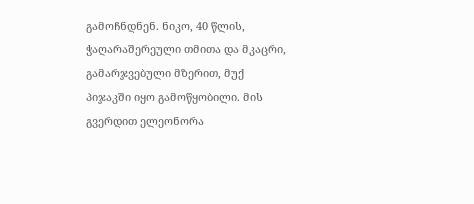გამოჩნდნენ. ნიკო, 40 წლის, ჭაღარაშერეული თმითა და მკაცრი, გამარჯვებული მზერით, მუქ პიჯაკში იყო გამოწყობილი. მის გვერდით ელეონორა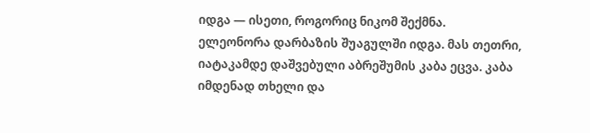იდგა — ისეთი, როგორიც ნიკომ შექმნა.
ელეონორა დარბაზის შუაგულში იდგა. მას თეთრი, იატაკამდე დაშვებული აბრეშუმის კაბა ეცვა. კაბა იმდენად თხელი და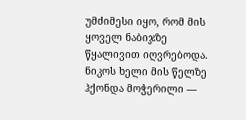უმძიმესი იყო, რომ მის ყოველ ნაბიჯზე წყალივით იღვრებოდა. ნიკოს ხელი მის წელზე ჰქონდა მოჭერილი —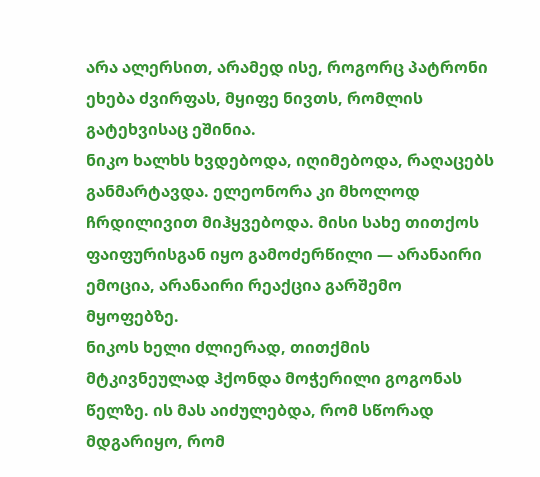არა ალერსით, არამედ ისე, როგორც პატრონი ეხება ძვირფას, მყიფე ნივთს, რომლის გატეხვისაც ეშინია.
ნიკო ხალხს ხვდებოდა, იღიმებოდა, რაღაცებს განმარტავდა. ელეონორა კი მხოლოდ ჩრდილივით მიჰყვებოდა. მისი სახე თითქოს ფაიფურისგან იყო გამოძერწილი — არანაირი ემოცია, არანაირი რეაქცია გარშემო მყოფებზე.
ნიკოს ხელი ძლიერად, თითქმის მტკივნეულად ჰქონდა მოჭერილი გოგონას წელზე. ის მას აიძულებდა, რომ სწორად მდგარიყო, რომ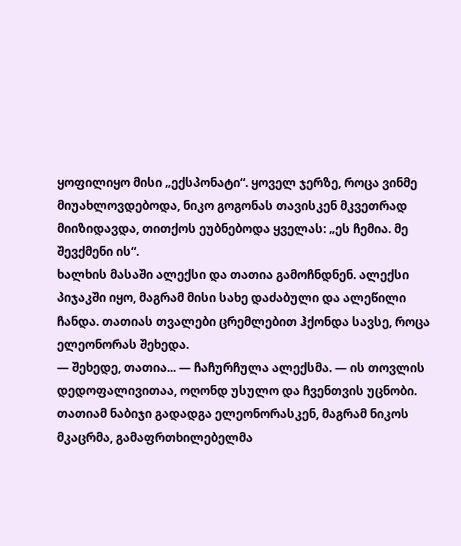ყოფილიყო მისი „ექსპონატი“. ყოველ ჯერზე, როცა ვინმე მიუახლოვდებოდა, ნიკო გოგონას თავისკენ მკვეთრად მიიზიდავდა, თითქოს ეუბნებოდა ყველას: „ეს ჩემია. მე შევქმენი ის“.
ხალხის მასაში ალექსი და თათია გამოჩნდნენ. ალექსი პიჯაკში იყო, მაგრამ მისი სახე დაძაბული და ალეწილი ჩანდა. თათიას თვალები ცრემლებით ჰქონდა სავსე, როცა ელეონორას შეხედა.
— შეხედე, თათია... — ჩაჩურჩულა ალექსმა. — ის თოვლის დედოფალივითაა, ოღონდ უსულო და ჩვენთვის უცნობი.
თათიამ ნაბიჯი გადადგა ელეონორასკენ, მაგრამ ნიკოს მკაცრმა, გამაფრთხილებელმა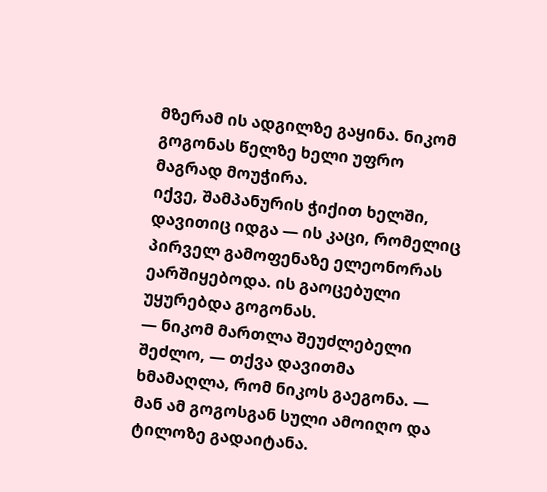მზერამ ის ადგილზე გაყინა. ნიკომ გოგონას წელზე ხელი უფრო მაგრად მოუჭირა.
იქვე, შამპანურის ჭიქით ხელში, დავითიც იდგა — ის კაცი, რომელიც პირველ გამოფენაზე ელეონორას ეარშიყებოდა. ის გაოცებული უყურებდა გოგონას.
— ნიკომ მართლა შეუძლებელი შეძლო, — თქვა დავითმა ხმამაღლა, რომ ნიკოს გაეგონა. — მან ამ გოგოსგან სული ამოიღო და ტილოზე გადაიტანა.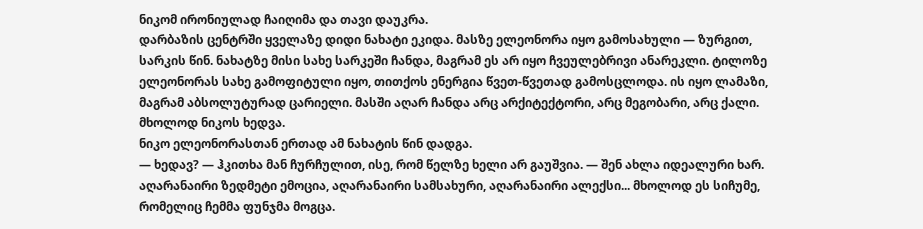ნიკომ ირონიულად ჩაიღიმა და თავი დაუკრა.
დარბაზის ცენტრში ყველაზე დიდი ნახატი ეკიდა. მასზე ელეონორა იყო გამოსახული — ზურგით, სარკის წინ. ნახატზე მისი სახე სარკეში ჩანდა, მაგრამ ეს არ იყო ჩვეულებრივი ანარეკლი. ტილოზე ელეონორას სახე გამოფიტული იყო, თითქოს ენერგია წვეთ-წვეთად გამოსცლოდა. ის იყო ლამაზი, მაგრამ აბსოლუტურად ცარიელი. მასში აღარ ჩანდა არც არქიტექტორი, არც მეგობარი, არც ქალი. მხოლოდ ნიკოს ხედვა.
ნიკო ელეონორასთან ერთად ამ ნახატის წინ დადგა.
— ხედავ? — ჰკითხა მან ჩურჩულით, ისე, რომ წელზე ხელი არ გაუშვია. — შენ ახლა იდეალური ხარ. აღარანაირი ზედმეტი ემოცია, აღარანაირი სამსახური, აღარანაირი ალექსი... მხოლოდ ეს სიჩუმე, რომელიც ჩემმა ფუნჯმა მოგცა.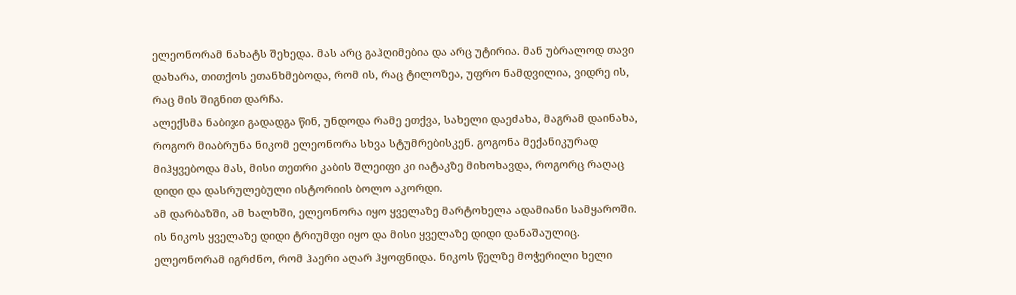ელეონორამ ნახატს შეხედა. მას არც გაჰღიმებია და არც უტირია. მან უბრალოდ თავი დახარა, თითქოს ეთანხმებოდა, რომ ის, რაც ტილოზეა, უფრო ნამდვილია, ვიდრე ის, რაც მის შიგნით დარჩა.
ალექსმა ნაბიჯი გადადგა წინ, უნდოდა რამე ეთქვა, სახელი დაეძახა, მაგრამ დაინახა, როგორ მიაბრუნა ნიკომ ელეონორა სხვა სტუმრებისკენ. გოგონა მექანიკურად მიჰყვებოდა მას, მისი თეთრი კაბის შლეიფი კი იატაკზე მიხოხავდა, როგორც რაღაც დიდი და დასრულებული ისტორიის ბოლო აკორდი.
ამ დარბაზში, ამ ხალხში, ელეონორა იყო ყველაზე მარტოხელა ადამიანი სამყაროში. ის ნიკოს ყველაზე დიდი ტრიუმფი იყო და მისი ყველაზე დიდი დანაშაულიც.
ელეონორამ იგრძნო, რომ ჰაერი აღარ ჰყოფნიდა. ნიკოს წელზე მოჭერილი ხელი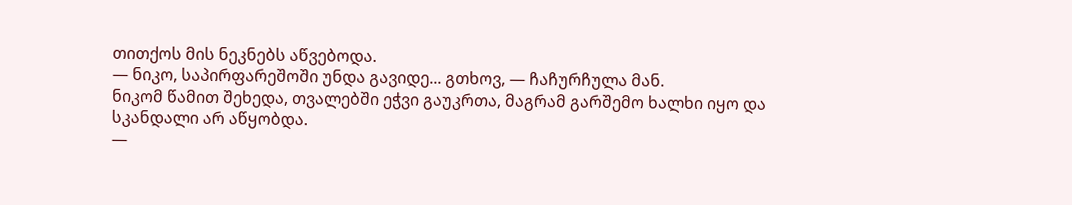თითქოს მის ნეკნებს აწვებოდა.
— ნიკო, საპირფარეშოში უნდა გავიდე... გთხოვ, — ჩაჩურჩულა მან.
ნიკომ წამით შეხედა, თვალებში ეჭვი გაუკრთა, მაგრამ გარშემო ხალხი იყო და სკანდალი არ აწყობდა.
—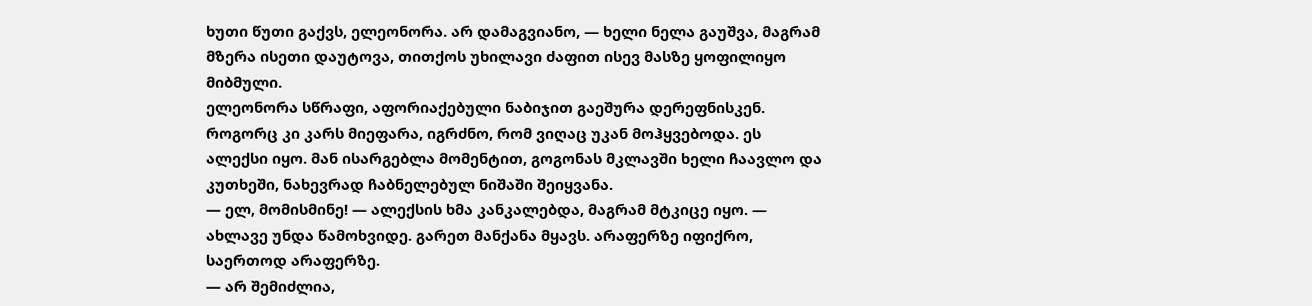ხუთი წუთი გაქვს, ელეონორა. არ დამაგვიანო, — ხელი ნელა გაუშვა, მაგრამ მზერა ისეთი დაუტოვა, თითქოს უხილავი ძაფით ისევ მასზე ყოფილიყო მიბმული.
ელეონორა სწრაფი, აფორიაქებული ნაბიჯით გაეშურა დერეფნისკენ. როგორც კი კარს მიეფარა, იგრძნო, რომ ვიღაც უკან მოჰყვებოდა. ეს ალექსი იყო. მან ისარგებლა მომენტით, გოგონას მკლავში ხელი ჩაავლო და კუთხეში, ნახევრად ჩაბნელებულ ნიშაში შეიყვანა.
— ელ, მომისმინე! — ალექსის ხმა კანკალებდა, მაგრამ მტკიცე იყო. — ახლავე უნდა წამოხვიდე. გარეთ მანქანა მყავს. არაფერზე იფიქრო, საერთოდ არაფერზე.
— არ შემიძლია,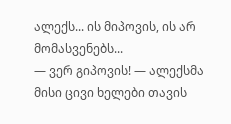ალექს... ის მიპოვის, ის არ მომასვენებს...
— ვერ გიპოვის! — ალექსმა მისი ცივი ხელები თავის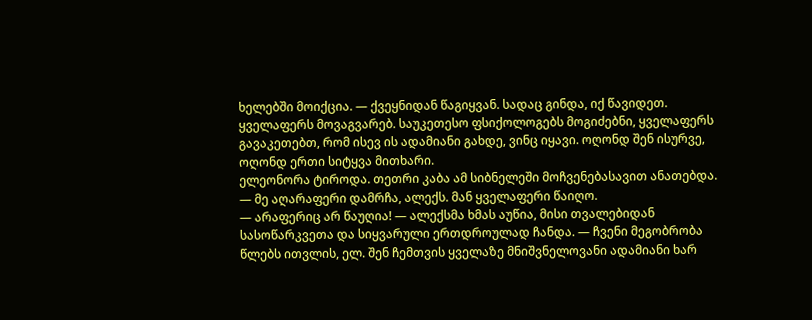ხელებში მოიქცია. — ქვეყნიდან წაგიყვან. სადაც გინდა, იქ წავიდეთ. ყველაფერს მოვაგვარებ. საუკეთესო ფსიქოლოგებს მოგიძებნი, ყველაფერს გავაკეთებთ, რომ ისევ ის ადამიანი გახდე, ვინც იყავი. ოღონდ შენ ისურვე, ოღონდ ერთი სიტყვა მითხარი.
ელეონორა ტიროდა. თეთრი კაბა ამ სიბნელეში მოჩვენებასავით ანათებდა.
— მე აღარაფერი დამრჩა, ალექს. მან ყველაფერი წაიღო.
— არაფერიც არ წაუღია! — ალექსმა ხმას აუწია, მისი თვალებიდან სასოწარკვეთა და სიყვარული ერთდროულად ჩანდა. — ჩვენი მეგობრობა წლებს ითვლის, ელ. შენ ჩემთვის ყველაზე მნიშვნელოვანი ადამიანი ხარ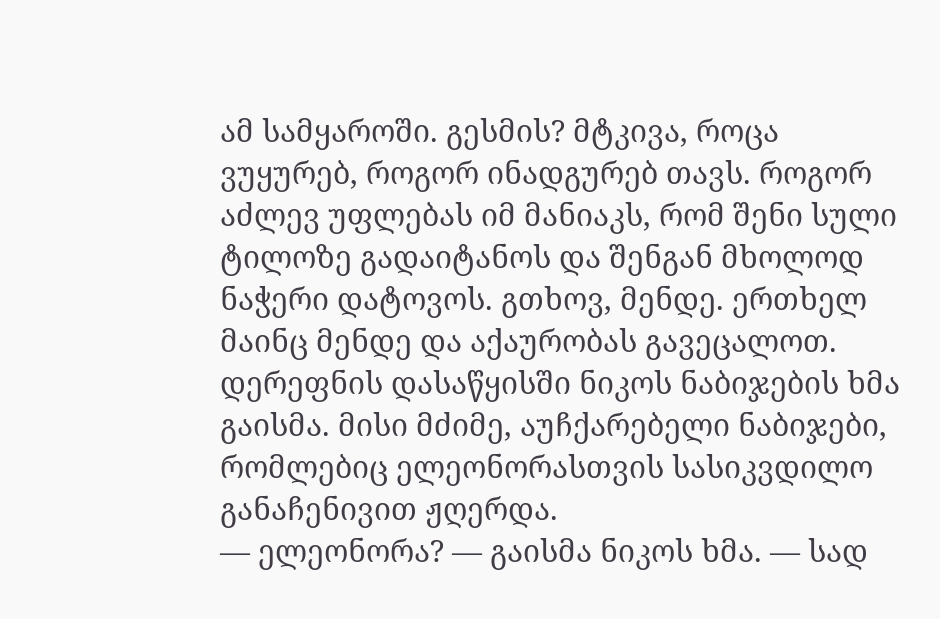ამ სამყაროში. გესმის? მტკივა, როცა ვუყურებ, როგორ ინადგურებ თავს. როგორ აძლევ უფლებას იმ მანიაკს, რომ შენი სული ტილოზე გადაიტანოს და შენგან მხოლოდ ნაჭერი დატოვოს. გთხოვ, მენდე. ერთხელ მაინც მენდე და აქაურობას გავეცალოთ.
დერეფნის დასაწყისში ნიკოს ნაბიჯების ხმა გაისმა. მისი მძიმე, აუჩქარებელი ნაბიჯები, რომლებიც ელეონორასთვის სასიკვდილო განაჩენივით ჟღერდა.
— ელეონორა? — გაისმა ნიკოს ხმა. — სად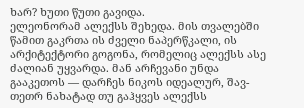ხარ? ხუთი წუთი გავიდა.
ელეონორამ ალექსს შეხედა. მის თვალებში წამით გაკრთა ის ძველი ნაპერწკალი, ის არქიტექტორი გოგონა, რომელიც ალექსს ასე ძალიან უყვარდა. მან არჩევანი უნდა გააკეთოს — დარჩეს ნიკოს იდეალურ, შავ-თეთრ ნახატად თუ გაჰყვეს ალექსს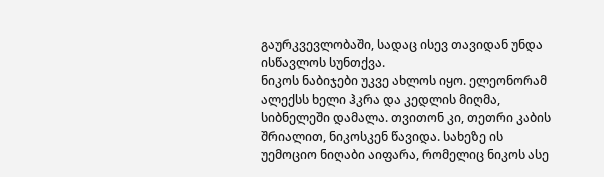გაურკვევლობაში, სადაც ისევ თავიდან უნდა ისწავლოს სუნთქვა.
ნიკოს ნაბიჯები უკვე ახლოს იყო. ელეონორამ ალექსს ხელი ჰკრა და კედლის მიღმა, სიბნელეში დამალა. თვითონ კი, თეთრი კაბის შრიალით, ნიკოსკენ წავიდა. სახეზე ის უემოციო ნიღაბი აიფარა, რომელიც ნიკოს ასე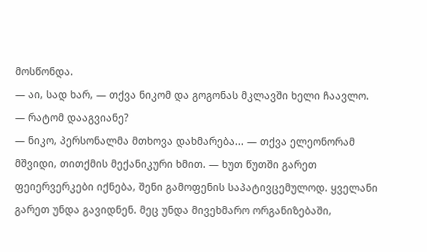მოსწონდა.
— აი, სად ხარ, — თქვა ნიკომ და გოგონას მკლავში ხელი ჩაავლო. — რატომ დააგვიანე?
— ნიკო, პერსონალმა მთხოვა დახმარება... — თქვა ელეონორამ მშვიდი, თითქმის მექანიკური ხმით. — ხუთ წუთში გარეთ ფეიერვერკები იქნება, შენი გამოფენის საპატივცემულოდ. ყველანი გარეთ უნდა გავიდნენ. მეც უნდა მივეხმარო ორგანიზებაში,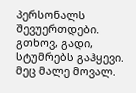პერსონალს შევუერთდები. გთხოვ, გადი, სტუმრებს გაჰყევი. მეც მალე მოვალ.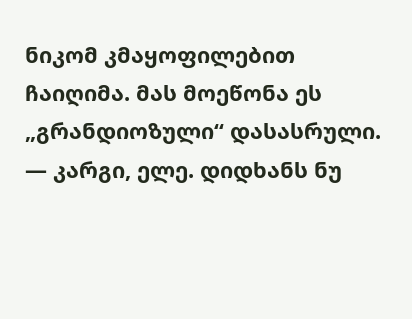ნიკომ კმაყოფილებით ჩაიღიმა. მას მოეწონა ეს „გრანდიოზული“ დასასრული.
— კარგი, ელე. დიდხანს ნუ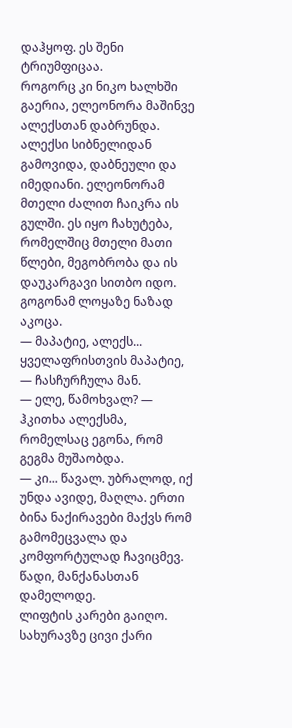დაჰყოფ. ეს შენი ტრიუმფიცაა.
როგორც კი ნიკო ხალხში გაერია, ელეონორა მაშინვე ალექსთან დაბრუნდა. ალექსი სიბნელიდან გამოვიდა, დაბნეული და იმედიანი. ელეონორამ მთელი ძალით ჩაიკრა ის გულში. ეს იყო ჩახუტება, რომელშიც მთელი მათი წლები, მეგობრობა და ის დაუკარგავი სითბო იდო. გოგონამ ლოყაზე ნაზად აკოცა.
— მაპატიე, ალექს... ყველაფრისთვის მაპატიე, — ჩასჩურჩულა მან.
— ელე, წამოხვალ? — ჰკითხა ალექსმა, რომელსაც ეგონა, რომ გეგმა მუშაობდა.
— კი... წავალ. უბრალოდ, იქ უნდა ავიდე, მაღლა. ერთი ბინა ნაქირავები მაქვს რომ გამომეცვალა და კომფორტულად ჩავიცმევ. წადი, მანქანასთან დამელოდე.
ლიფტის კარები გაიღო. სახურავზე ცივი ქარი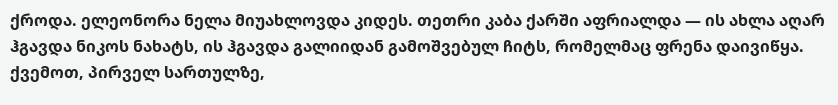ქროდა. ელეონორა ნელა მიუახლოვდა კიდეს. თეთრი კაბა ქარში აფრიალდა — ის ახლა აღარ ჰგავდა ნიკოს ნახატს, ის ჰგავდა გალიიდან გამოშვებულ ჩიტს, რომელმაც ფრენა დაივიწყა.
ქვემოთ, პირველ სართულზე,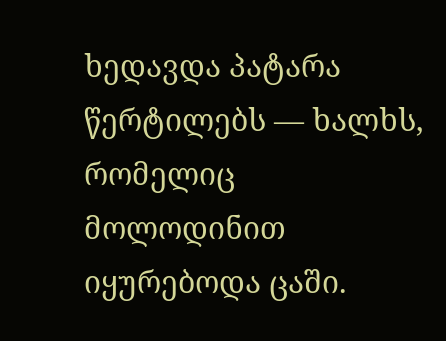ხედავდა პატარა წერტილებს — ხალხს, რომელიც მოლოდინით იყურებოდა ცაში.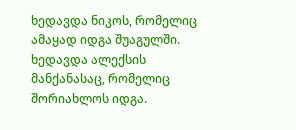ხედავდა ნიკოს, რომელიც ამაყად იდგა შუაგულში. ხედავდა ალექსის მანქანასაც, რომელიც შორიახლოს იდგა.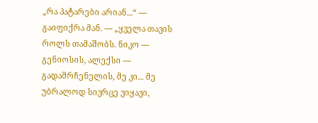„რა პატარები არიან...“ — გაიფიქრა მან. — „ყველა თავის როლს თამაშობს. ნიკო — გენიოსის, ალექსი — გადამრჩენელის, მე კი... მე უბრალოდ სივრცე ვიყავი,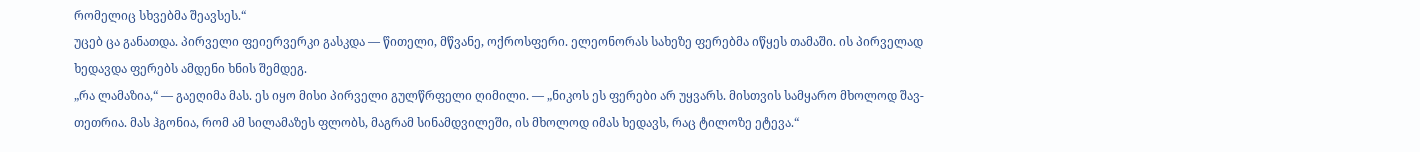რომელიც სხვებმა შეავსეს.“
უცებ ცა განათდა. პირველი ფეიერვერკი გასკდა — წითელი, მწვანე, ოქროსფერი. ელეონორას სახეზე ფერებმა იწყეს თამაში. ის პირველად ხედავდა ფერებს ამდენი ხნის შემდეგ.
„რა ლამაზია,“ — გაეღიმა მას. ეს იყო მისი პირველი გულწრფელი ღიმილი. — „ნიკოს ეს ფერები არ უყვარს. მისთვის სამყარო მხოლოდ შავ-თეთრია. მას ჰგონია, რომ ამ სილამაზეს ფლობს, მაგრამ სინამდვილეში, ის მხოლოდ იმას ხედავს, რაც ტილოზე ეტევა.“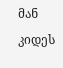მან კიდეს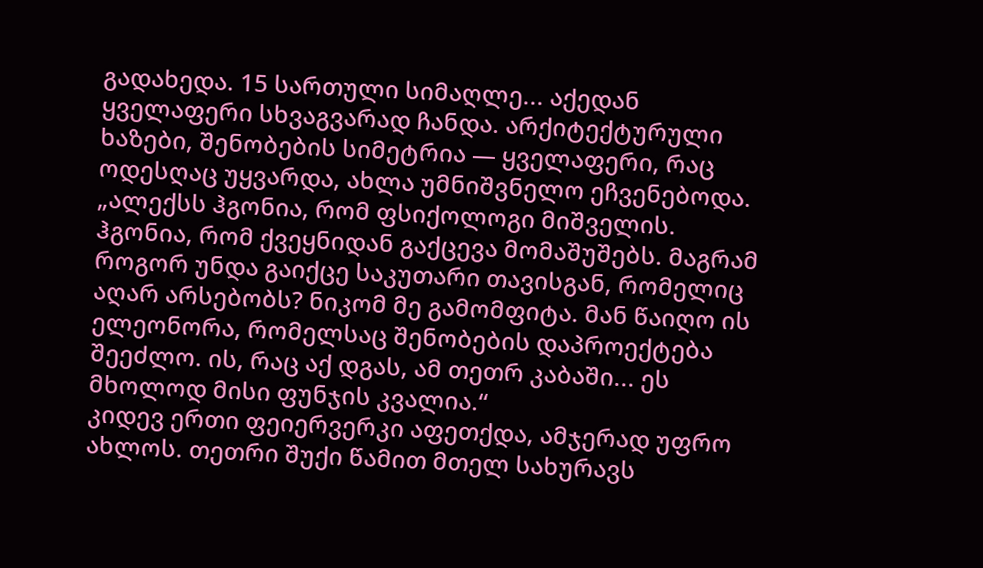გადახედა. 15 სართული სიმაღლე... აქედან ყველაფერი სხვაგვარად ჩანდა. არქიტექტურული ხაზები, შენობების სიმეტრია — ყველაფერი, რაც ოდესღაც უყვარდა, ახლა უმნიშვნელო ეჩვენებოდა.
„ალექსს ჰგონია, რომ ფსიქოლოგი მიშველის. ჰგონია, რომ ქვეყნიდან გაქცევა მომაშუშებს. მაგრამ როგორ უნდა გაიქცე საკუთარი თავისგან, რომელიც აღარ არსებობს? ნიკომ მე გამომფიტა. მან წაიღო ის ელეონორა, რომელსაც შენობების დაპროექტება შეეძლო. ის, რაც აქ დგას, ამ თეთრ კაბაში... ეს მხოლოდ მისი ფუნჯის კვალია.“
კიდევ ერთი ფეიერვერკი აფეთქდა, ამჯერად უფრო ახლოს. თეთრი შუქი წამით მთელ სახურავს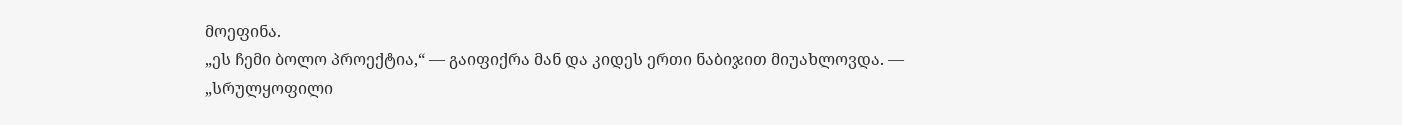მოეფინა.
„ეს ჩემი ბოლო პროექტია,“ — გაიფიქრა მან და კიდეს ერთი ნაბიჯით მიუახლოვდა. — „სრულყოფილი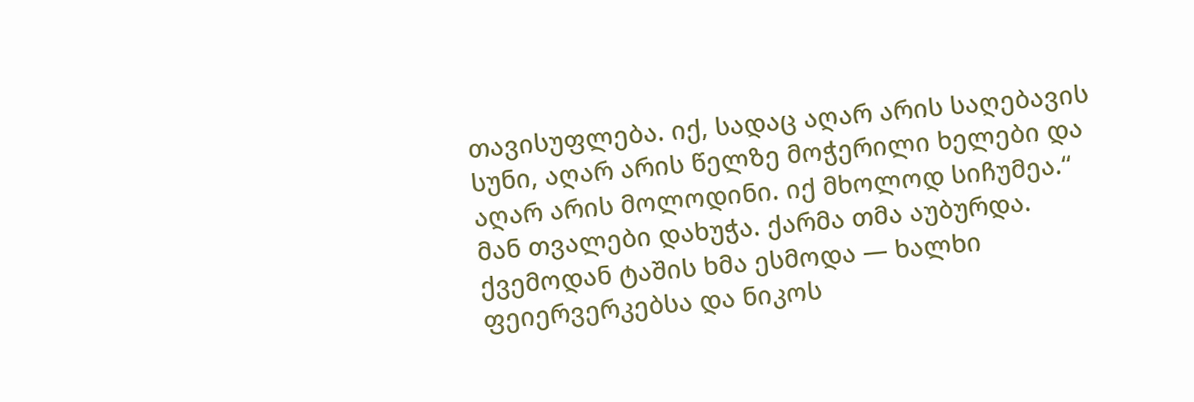თავისუფლება. იქ, სადაც აღარ არის საღებავის სუნი, აღარ არის წელზე მოჭერილი ხელები და აღარ არის მოლოდინი. იქ მხოლოდ სიჩუმეა.“
მან თვალები დახუჭა. ქარმა თმა აუბურდა. ქვემოდან ტაშის ხმა ესმოდა — ხალხი ფეიერვერკებსა და ნიკოს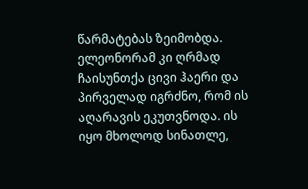წარმატებას ზეიმობდა. ელეონორამ კი ღრმად ჩაისუნთქა ცივი ჰაერი და პირველად იგრძნო, რომ ის აღარავის ეკუთვნოდა. ის იყო მხოლოდ სინათლე,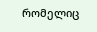რომელიც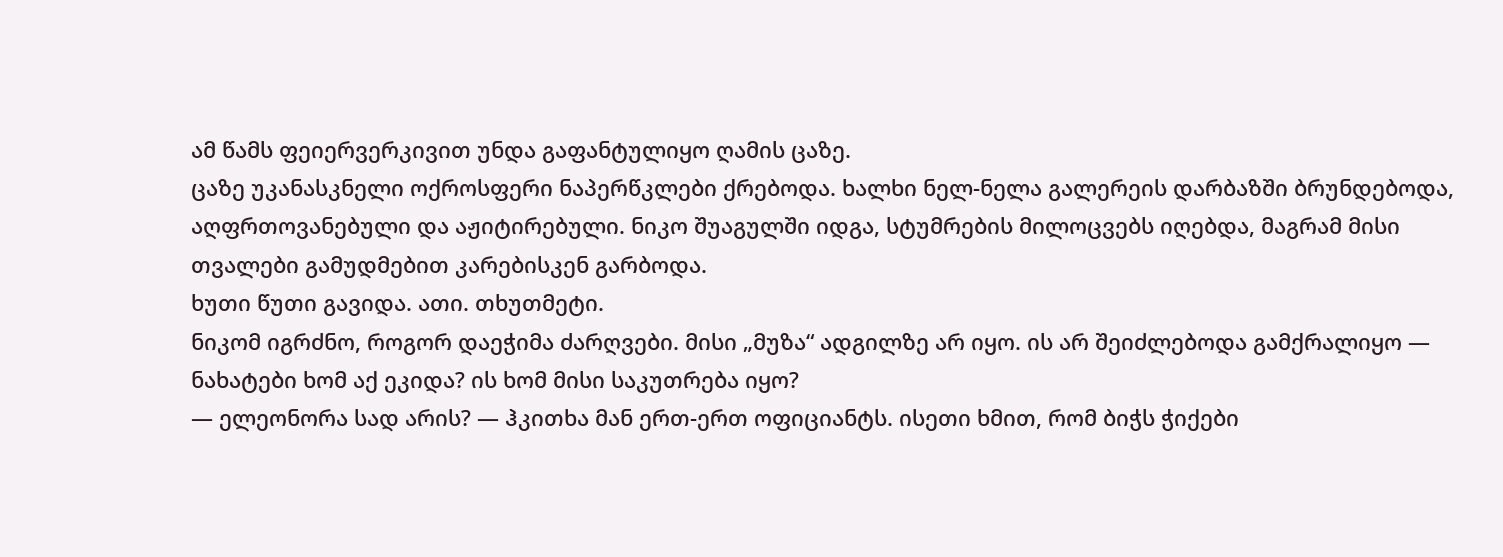ამ წამს ფეიერვერკივით უნდა გაფანტულიყო ღამის ცაზე.
ცაზე უკანასკნელი ოქროსფერი ნაპერწკლები ქრებოდა. ხალხი ნელ-ნელა გალერეის დარბაზში ბრუნდებოდა, აღფრთოვანებული და აჟიტირებული. ნიკო შუაგულში იდგა, სტუმრების მილოცვებს იღებდა, მაგრამ მისი თვალები გამუდმებით კარებისკენ გარბოდა.
ხუთი წუთი გავიდა. ათი. თხუთმეტი.
ნიკომ იგრძნო, როგორ დაეჭიმა ძარღვები. მისი „მუზა“ ადგილზე არ იყო. ის არ შეიძლებოდა გამქრალიყო — ნახატები ხომ აქ ეკიდა? ის ხომ მისი საკუთრება იყო?
— ელეონორა სად არის? — ჰკითხა მან ერთ-ერთ ოფიციანტს. ისეთი ხმით, რომ ბიჭს ჭიქები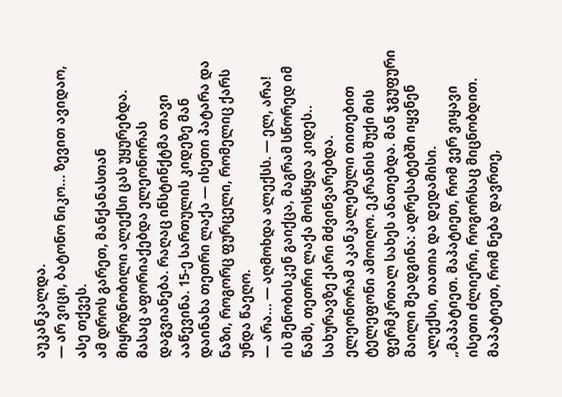აუკანკალდა.
— არ ვიცი, ბატონო ნიკო... ზევით ავიდაო, ასე თქვეს.
ამ დროს გარეთ, მანქანასთან მიყრდნობილი ალექსი ცას უყურებდა. მასაც აფორიაქებდა ელეონორას დაგვიანება. რაღაც ინსტინქტმა თავი ააწევინა. 15-ე სართულის კიდეზე მან დაინახა თეთრი ლაქა — ისეთი პატარა და ნაზი, როგორც ფურცელი, რომელიც ქარს უნდა წაეღო.
— არა... — აღმოხდა ალექსს. — ელ, არა!
ის შენობისკენ გაიქცა, მაგრამ სწორედ იმ წამს, თეთრი ლაქა მოსწყდა კიდეს..
სახურავზე ქარი მძვინვარებდა. ელეონორამ აკანკალებული თითებით ტელეფონი ამოიღო. ეკრანის შუქი მის ფერმკრთალ სახეს ანათებდა. მან ჯგუფური მაილი შეადგინა: ადრესატებში იყვნენ ალექსი, თათია და დედამისი.
„მაპატიეთ. მაპატიეთ, რომ ვერ ვიყავი ისეთი ძლიერი, როგორსაც მიცნობდით. მაპატიეთ, რომ ნება დავრთე,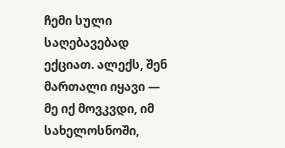ჩემი სული საღებავებად ექციათ. ალექს, შენ მართალი იყავი — მე იქ მოვკვდი, იმ სახელოსნოში,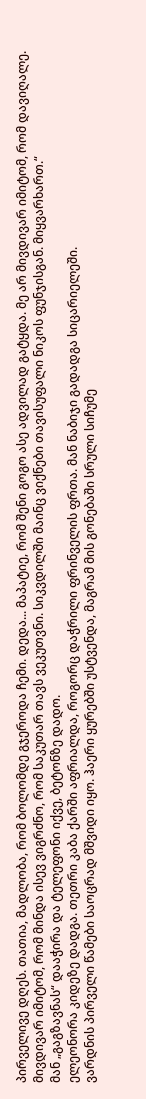პირველივე დღეს. თათია, მადლობა, რომ ბოლომდე გჯეროდა ჩემი. დედა... მაპატიე, რომ შენი გოგო ასე ადვილად გატყდა. მე არ მივდივარ იმიტომ, რომ დავიღალე. მივდივარ იმიტომ, რომ მინდა ისევ ვიგრძნო, რომ საკუთარ თავს ვეკუთვნი. სიკვდილში მაინც ვიქნები თავისუფალი ნიკოს ფუნჯისგან. მიყვარხართ.“
მან „გაგზავნას“ დააჭირა და ტელეფონი იქვე, ბეტონზე დადო.
ელეონორა კიდეზე დადგა. თეთრი კაბა ქარში აფრიალდა, როგორც დაჭრილი ფრინველის ფრთა. მან ნაბიჯი გადადგა სიცარიელეში.
ვარდნის პირველი წამები საოცრად მშვიდი იყო. ჰაერი ყურებში უსტვენდა, მაგრამ მის გონებაში სრული სიჩუმე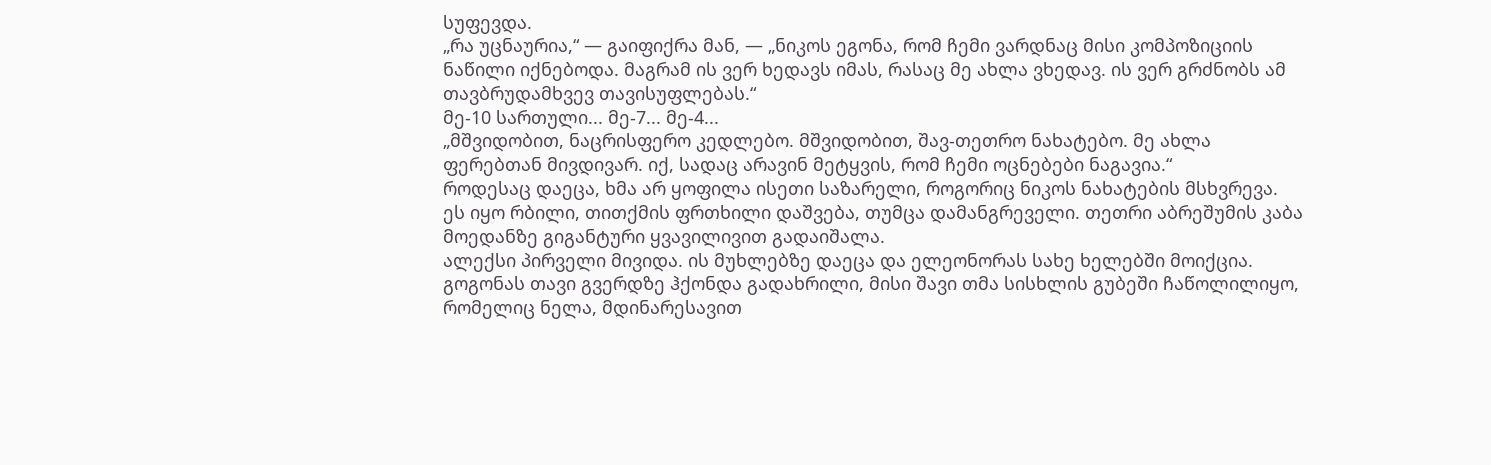სუფევდა.
„რა უცნაურია,“ — გაიფიქრა მან, — „ნიკოს ეგონა, რომ ჩემი ვარდნაც მისი კომპოზიციის ნაწილი იქნებოდა. მაგრამ ის ვერ ხედავს იმას, რასაც მე ახლა ვხედავ. ის ვერ გრძნობს ამ თავბრუდამხვევ თავისუფლებას.“
მე-10 სართული... მე-7... მე-4...
„მშვიდობით, ნაცრისფერო კედლებო. მშვიდობით, შავ-თეთრო ნახატებო. მე ახლა ფერებთან მივდივარ. იქ, სადაც არავინ მეტყვის, რომ ჩემი ოცნებები ნაგავია.“
როდესაც დაეცა, ხმა არ ყოფილა ისეთი საზარელი, როგორიც ნიკოს ნახატების მსხვრევა. ეს იყო რბილი, თითქმის ფრთხილი დაშვება, თუმცა დამანგრეველი. თეთრი აბრეშუმის კაბა მოედანზე გიგანტური ყვავილივით გადაიშალა.
ალექსი პირველი მივიდა. ის მუხლებზე დაეცა და ელეონორას სახე ხელებში მოიქცია. გოგონას თავი გვერდზე ჰქონდა გადახრილი, მისი შავი თმა სისხლის გუბეში ჩაწოლილიყო, რომელიც ნელა, მდინარესავით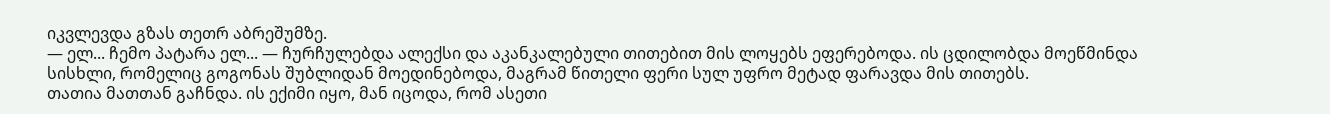იკვლევდა გზას თეთრ აბრეშუმზე.
— ელ... ჩემო პატარა ელ... — ჩურჩულებდა ალექსი და აკანკალებული თითებით მის ლოყებს ეფერებოდა. ის ცდილობდა მოეწმინდა სისხლი, რომელიც გოგონას შუბლიდან მოედინებოდა, მაგრამ წითელი ფერი სულ უფრო მეტად ფარავდა მის თითებს.
თათია მათთან გაჩნდა. ის ექიმი იყო, მან იცოდა, რომ ასეთი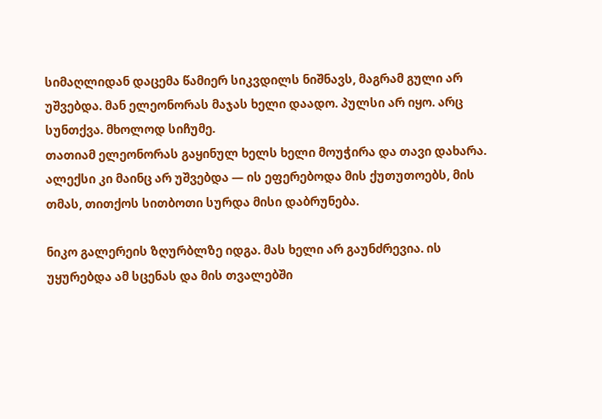სიმაღლიდან დაცემა წამიერ სიკვდილს ნიშნავს, მაგრამ გული არ უშვებდა. მან ელეონორას მაჯას ხელი დაადო. პულსი არ იყო. არც სუნთქვა. მხოლოდ სიჩუმე.
თათიამ ელეონორას გაყინულ ხელს ხელი მოუჭირა და თავი დახარა. ალექსი კი მაინც არ უშვებდა — ის ეფერებოდა მის ქუთუთოებს, მის თმას, თითქოს სითბოთი სურდა მისი დაბრუნება.

ნიკო გალერეის ზღურბლზე იდგა. მას ხელი არ გაუნძრევია. ის უყურებდა ამ სცენას და მის თვალებში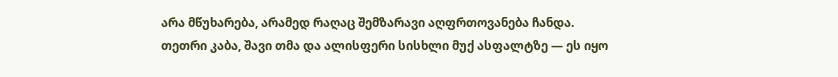არა მწუხარება, არამედ რაღაც შემზარავი აღფრთოვანება ჩანდა.
თეთრი კაბა, შავი თმა და ალისფერი სისხლი მუქ ასფალტზე — ეს იყო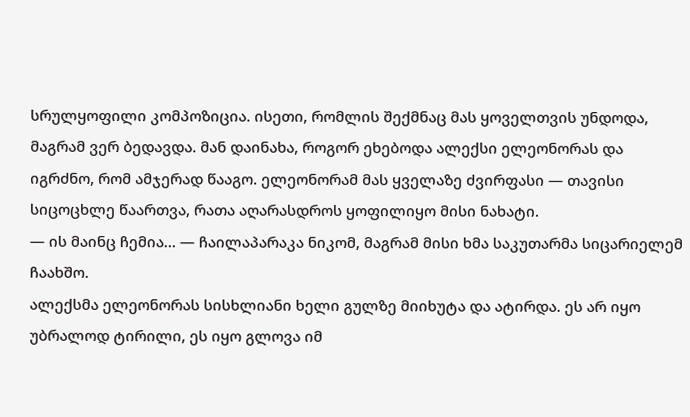სრულყოფილი კომპოზიცია. ისეთი, რომლის შექმნაც მას ყოველთვის უნდოდა, მაგრამ ვერ ბედავდა. მან დაინახა, როგორ ეხებოდა ალექსი ელეონორას და იგრძნო, რომ ამჯერად წააგო. ელეონორამ მას ყველაზე ძვირფასი — თავისი სიცოცხლე წაართვა, რათა აღარასდროს ყოფილიყო მისი ნახატი.
— ის მაინც ჩემია... — ჩაილაპარაკა ნიკომ, მაგრამ მისი ხმა საკუთარმა სიცარიელემ ჩაახშო.
ალექსმა ელეონორას სისხლიანი ხელი გულზე მიიხუტა და ატირდა. ეს არ იყო უბრალოდ ტირილი, ეს იყო გლოვა იმ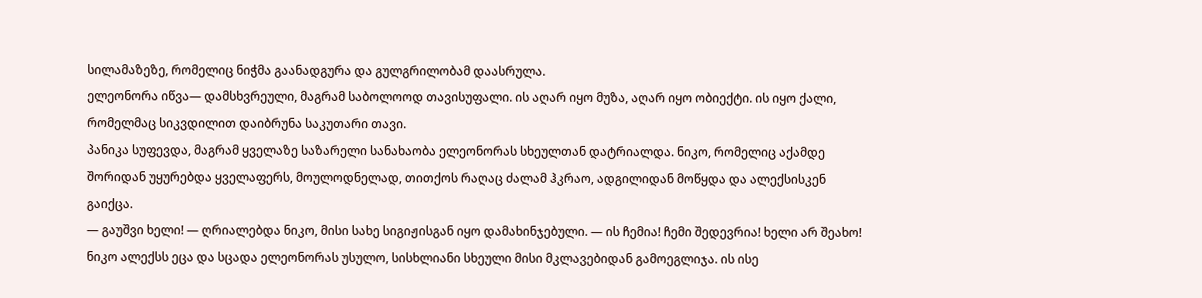სილამაზეზე, რომელიც ნიჭმა გაანადგურა და გულგრილობამ დაასრულა.
ელეონორა იწვა— დამსხვრეული, მაგრამ საბოლოოდ თავისუფალი. ის აღარ იყო მუზა, აღარ იყო ობიექტი. ის იყო ქალი, რომელმაც სიკვდილით დაიბრუნა საკუთარი თავი.
პანიკა სუფევდა, მაგრამ ყველაზე საზარელი სანახაობა ელეონორას სხეულთან დატრიალდა. ნიკო, რომელიც აქამდე შორიდან უყურებდა ყველაფერს, მოულოდნელად, თითქოს რაღაც ძალამ ჰკრაო, ადგილიდან მოწყდა და ალექსისკენ გაიქცა.
— გაუშვი ხელი! — ღრიალებდა ნიკო, მისი სახე სიგიჟისგან იყო დამახინჯებული. — ის ჩემია! ჩემი შედევრია! ხელი არ შეახო!
ნიკო ალექსს ეცა და სცადა ელეონორას უსულო, სისხლიანი სხეული მისი მკლავებიდან გამოეგლიჯა. ის ისე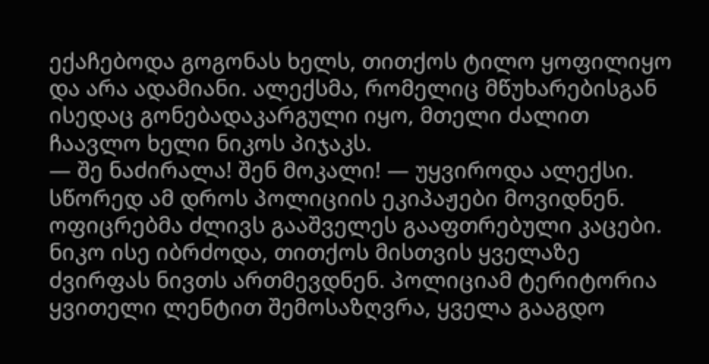ექაჩებოდა გოგონას ხელს, თითქოს ტილო ყოფილიყო და არა ადამიანი. ალექსმა, რომელიც მწუხარებისგან ისედაც გონებადაკარგული იყო, მთელი ძალით ჩაავლო ხელი ნიკოს პიჯაკს.
— შე ნაძირალა! შენ მოკალი! — უყვიროდა ალექსი.
სწორედ ამ დროს პოლიციის ეკიპაჟები მოვიდნენ. ოფიცრებმა ძლივს გააშველეს გააფთრებული კაცები. ნიკო ისე იბრძოდა, თითქოს მისთვის ყველაზე ძვირფას ნივთს ართმევდნენ. პოლიციამ ტერიტორია ყვითელი ლენტით შემოსაზღვრა, ყველა გააგდო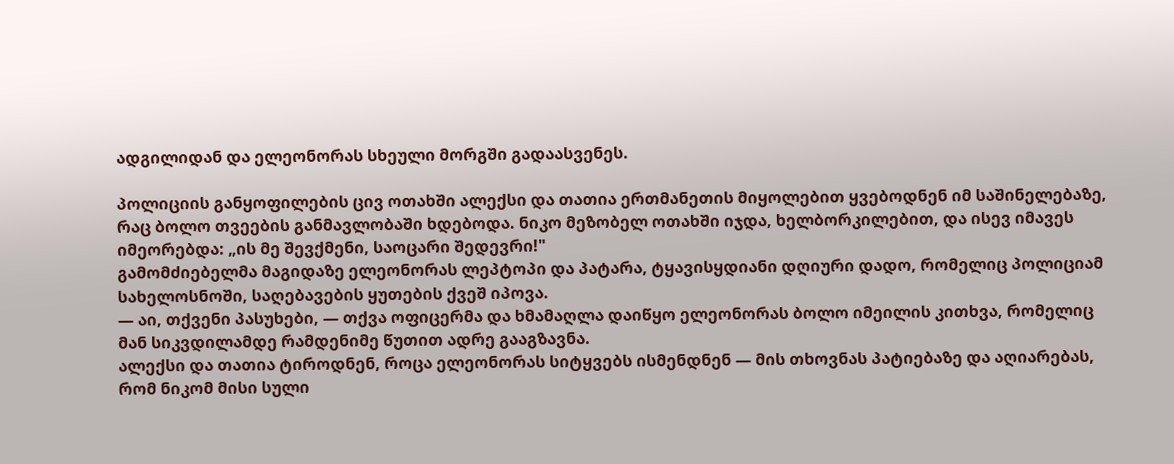ადგილიდან და ელეონორას სხეული მორგში გადაასვენეს.

პოლიციის განყოფილების ცივ ოთახში ალექსი და თათია ერთმანეთის მიყოლებით ყვებოდნენ იმ საშინელებაზე, რაც ბოლო თვეების განმავლობაში ხდებოდა. ნიკო მეზობელ ოთახში იჯდა, ხელბორკილებით, და ისევ იმავეს იმეორებდა: „ის მე შევქმენი, საოცარი შედევრი!"
გამომძიებელმა მაგიდაზე ელეონორას ლეპტოპი და პატარა, ტყავისყდიანი დღიური დადო, რომელიც პოლიციამ სახელოსნოში, საღებავების ყუთების ქვეშ იპოვა.
— აი, თქვენი პასუხები, — თქვა ოფიცერმა და ხმამაღლა დაიწყო ელეონორას ბოლო იმეილის კითხვა, რომელიც მან სიკვდილამდე რამდენიმე წუთით ადრე გააგზავნა.
ალექსი და თათია ტიროდნენ, როცა ელეონორას სიტყვებს ისმენდნენ — მის თხოვნას პატიებაზე და აღიარებას, რომ ნიკომ მისი სული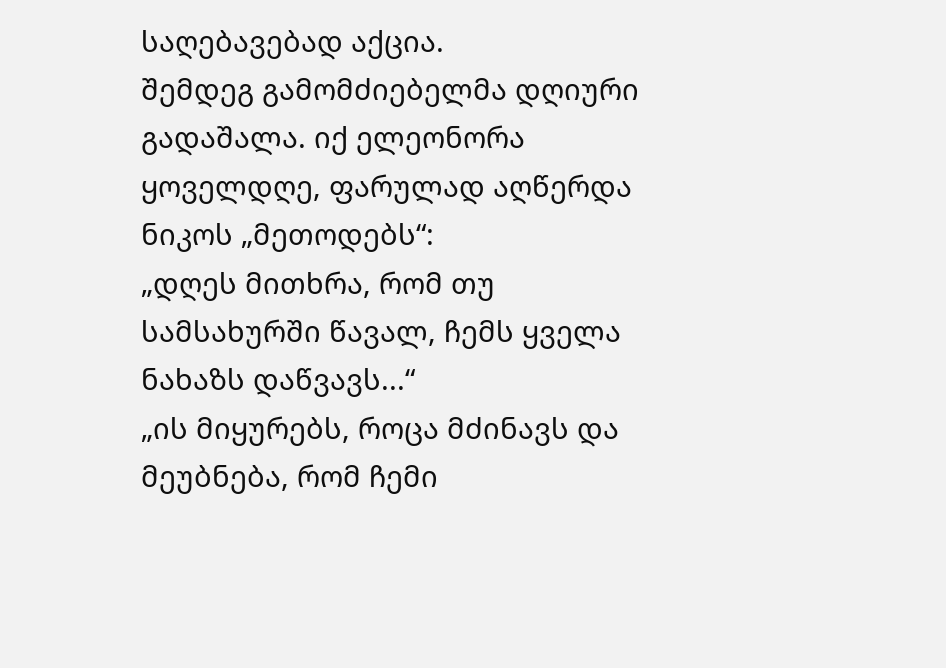საღებავებად აქცია.
შემდეგ გამომძიებელმა დღიური გადაშალა. იქ ელეონორა ყოველდღე, ფარულად აღწერდა ნიკოს „მეთოდებს“:
„დღეს მითხრა, რომ თუ სამსახურში წავალ, ჩემს ყველა ნახაზს დაწვავს...“
„ის მიყურებს, როცა მძინავს და მეუბნება, რომ ჩემი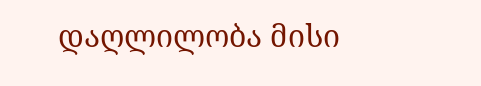დაღლილობა მისი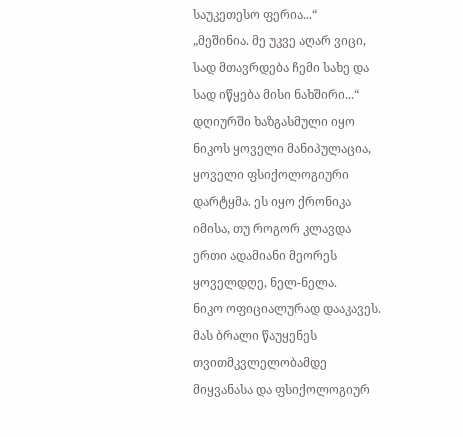საუკეთესო ფერია...“
„მეშინია. მე უკვე აღარ ვიცი, სად მთავრდება ჩემი სახე და სად იწყება მისი ნახშირი...“
დღიურში ხაზგასმული იყო ნიკოს ყოველი მანიპულაცია, ყოველი ფსიქოლოგიური დარტყმა. ეს იყო ქრონიკა იმისა, თუ როგორ კლავდა ერთი ადამიანი მეორეს ყოველდღე, ნელ-ნელა.
ნიკო ოფიციალურად დააკავეს. მას ბრალი წაუყენეს თვითმკვლელობამდე მიყვანასა და ფსიქოლოგიურ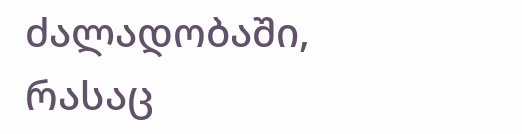ძალადობაში, რასაც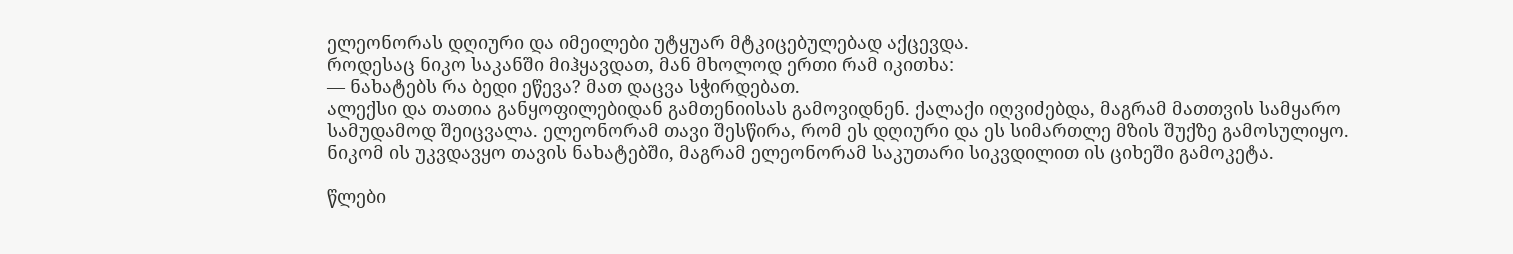ელეონორას დღიური და იმეილები უტყუარ მტკიცებულებად აქცევდა.
როდესაც ნიკო საკანში მიჰყავდათ, მან მხოლოდ ერთი რამ იკითხა:
— ნახატებს რა ბედი ეწევა? მათ დაცვა სჭირდებათ.
ალექსი და თათია განყოფილებიდან გამთენიისას გამოვიდნენ. ქალაქი იღვიძებდა, მაგრამ მათთვის სამყარო სამუდამოდ შეიცვალა. ელეონორამ თავი შესწირა, რომ ეს დღიური და ეს სიმართლე მზის შუქზე გამოსულიყო. ნიკომ ის უკვდავყო თავის ნახატებში, მაგრამ ელეონორამ საკუთარი სიკვდილით ის ციხეში გამოკეტა.

წლები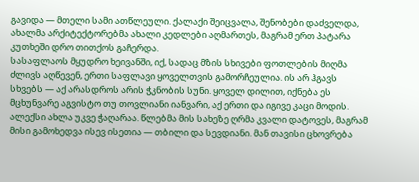გავიდა — მთელი სამი ათწლეული. ქალაქი შეიცვალა, შენობები დაძველდა, ახალმა არქიტექტორებმა ახალი კედლები აღმართეს, მაგრამ ერთ პატარა კუთხეში დრო თითქოს გაჩერდა.
სასაფლაოს მყუდრო ხეივანში, იქ, სადაც მზის სხივები ფოთლების მიღმა ძლივს აღწევენ, ერთი საფლავი ყოველთვის გამორჩეულია. ის არ ჰგავს სხვებს — აქ არასდროს არის ჭკნობის სუნი. ყოველ დილით, იქნება ეს მცხუნვარე აგვისტო თუ თოვლიანი იანვარი, აქ ერთი და იგივე კაცი მოდის.
ალექსი ახლა უკვე ჭაღარაა. წლებმა მის სახეზე ღრმა კვალი დატოვეს, მაგრამ მისი გამოხედვა ისევ ისეთია — თბილი და სევდიანი. მან თავისი ცხოვრება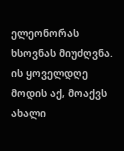ელეონორას ხსოვნას მიუძღვნა. ის ყოველდღე მოდის აქ, მოაქვს ახალი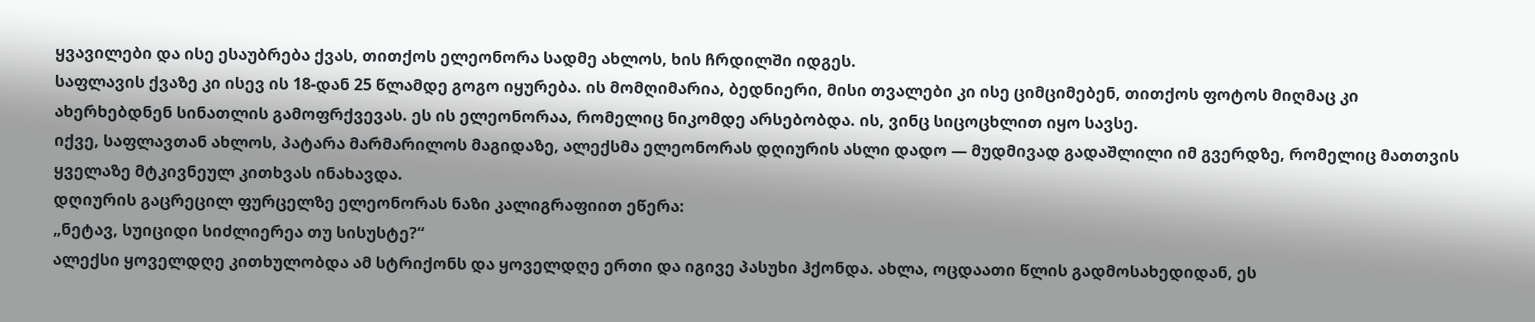ყვავილები და ისე ესაუბრება ქვას, თითქოს ელეონორა სადმე ახლოს, ხის ჩრდილში იდგეს.
საფლავის ქვაზე კი ისევ ის 18-დან 25 წლამდე გოგო იყურება. ის მომღიმარია, ბედნიერი, მისი თვალები კი ისე ციმციმებენ, თითქოს ფოტოს მიღმაც კი ახერხებდნენ სინათლის გამოფრქვევას. ეს ის ელეონორაა, რომელიც ნიკომდე არსებობდა. ის, ვინც სიცოცხლით იყო სავსე.
იქვე, საფლავთან ახლოს, პატარა მარმარილოს მაგიდაზე, ალექსმა ელეონორას დღიურის ასლი დადო — მუდმივად გადაშლილი იმ გვერდზე, რომელიც მათთვის ყველაზე მტკივნეულ კითხვას ინახავდა.
დღიურის გაცრეცილ ფურცელზე ელეონორას ნაზი კალიგრაფიით ეწერა:
„ნეტავ, სუიციდი სიძლიერეა თუ სისუსტე?“
ალექსი ყოველდღე კითხულობდა ამ სტრიქონს და ყოველდღე ერთი და იგივე პასუხი ჰქონდა. ახლა, ოცდაათი წლის გადმოსახედიდან, ეს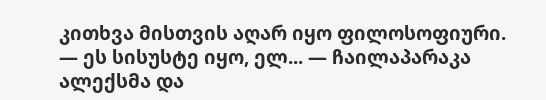კითხვა მისთვის აღარ იყო ფილოსოფიური.
— ეს სისუსტე იყო, ელ... — ჩაილაპარაკა ალექსმა და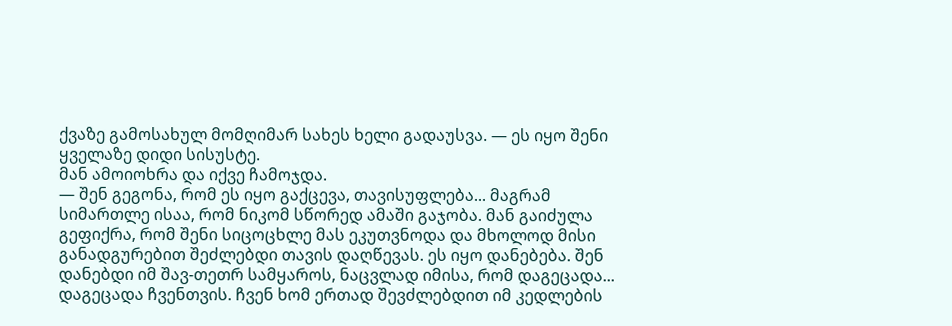ქვაზე გამოსახულ მომღიმარ სახეს ხელი გადაუსვა. — ეს იყო შენი ყველაზე დიდი სისუსტე.
მან ამოიოხრა და იქვე ჩამოჯდა.
— შენ გეგონა, რომ ეს იყო გაქცევა, თავისუფლება... მაგრამ სიმართლე ისაა, რომ ნიკომ სწორედ ამაში გაჯობა. მან გაიძულა გეფიქრა, რომ შენი სიცოცხლე მას ეკუთვნოდა და მხოლოდ მისი განადგურებით შეძლებდი თავის დაღწევას. ეს იყო დანებება. შენ დანებდი იმ შავ-თეთრ სამყაროს, ნაცვლად იმისა, რომ დაგეცადა... დაგეცადა ჩვენთვის. ჩვენ ხომ ერთად შევძლებდით იმ კედლების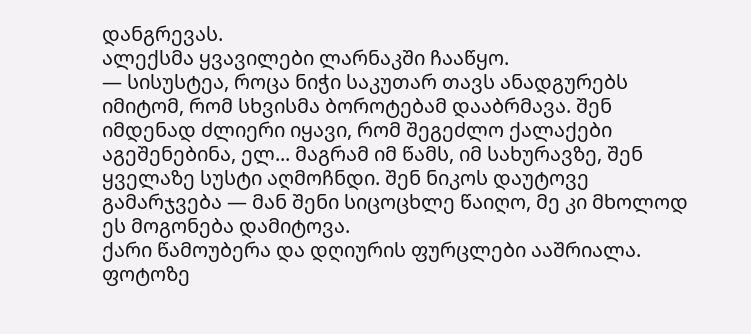დანგრევას.
ალექსმა ყვავილები ლარნაკში ჩააწყო.
— სისუსტეა, როცა ნიჭი საკუთარ თავს ანადგურებს იმიტომ, რომ სხვისმა ბოროტებამ დააბრმავა. შენ იმდენად ძლიერი იყავი, რომ შეგეძლო ქალაქები აგეშენებინა, ელ... მაგრამ იმ წამს, იმ სახურავზე, შენ ყველაზე სუსტი აღმოჩნდი. შენ ნიკოს დაუტოვე გამარჯვება — მან შენი სიცოცხლე წაიღო, მე კი მხოლოდ ეს მოგონება დამიტოვა.
ქარი წამოუბერა და დღიურის ფურცლები ააშრიალა. ფოტოზე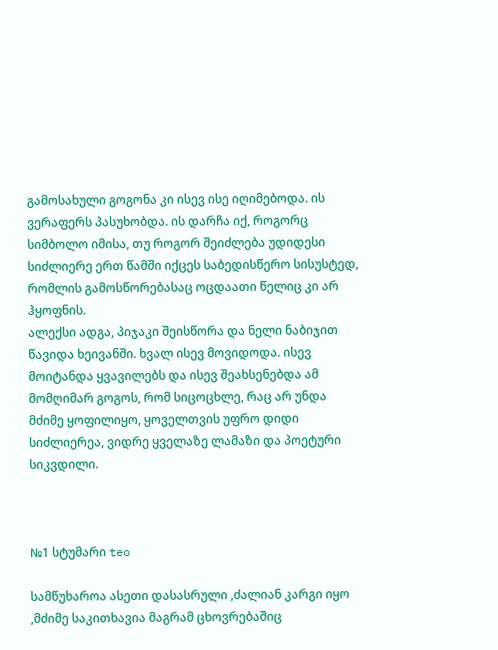გამოსახული გოგონა კი ისევ ისე იღიმებოდა. ის ვერაფერს პასუხობდა. ის დარჩა იქ, როგორც სიმბოლო იმისა, თუ როგორ შეიძლება უდიდესი სიძლიერე ერთ წამში იქცეს საბედისწერო სისუსტედ, რომლის გამოსწორებასაც ოცდაათი წელიც კი არ ჰყოფნის.
ალექსი ადგა, პიჯაკი შეისწორა და ნელი ნაბიჯით წავიდა ხეივანში. ხვალ ისევ მოვიდოდა. ისევ მოიტანდა ყვავილებს და ისევ შეახსენებდა ამ მომღიმარ გოგოს, რომ სიცოცხლე, რაც არ უნდა მძიმე ყოფილიყო, ყოველთვის უფრო დიდი სიძლიერეა, ვიდრე ყველაზე ლამაზი და პოეტური სიკვდილი.



№1 სტუმარი teo

სამწუხაროა ასეთი დასასრული ,ძალიან კარგი იყო ,მძიმე საკითხავია მაგრამ ცხოვრებაშიც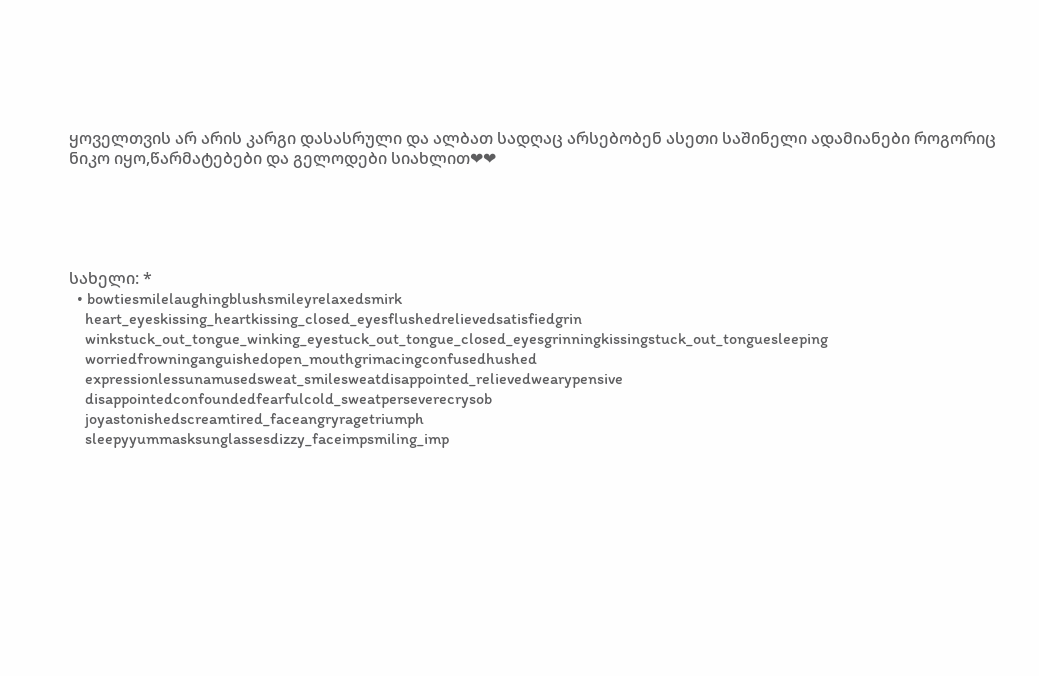ყოველთვის არ არის კარგი დასასრული და ალბათ სადღაც არსებობენ ასეთი საშინელი ადამიანები როგორიც ნიკო იყო,წარმატებები და გელოდები სიახლით❤❤





სახელი: *
  • bowtiesmilelaughingblushsmileyrelaxedsmirk
    heart_eyeskissing_heartkissing_closed_eyesflushedrelievedsatisfiedgrin
    winkstuck_out_tongue_winking_eyestuck_out_tongue_closed_eyesgrinningkissingstuck_out_tonguesleeping
    worriedfrowninganguishedopen_mouthgrimacingconfusedhushed
    expressionlessunamusedsweat_smilesweatdisappointed_relievedwearypensive
    disappointedconfoundedfearfulcold_sweatperseverecrysob
    joyastonishedscreamtired_faceangryragetriumph
    sleepyyummasksunglassesdizzy_faceimpsmiling_imp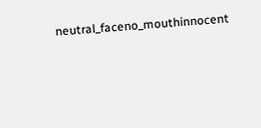neutral_faceno_mouthinnocent